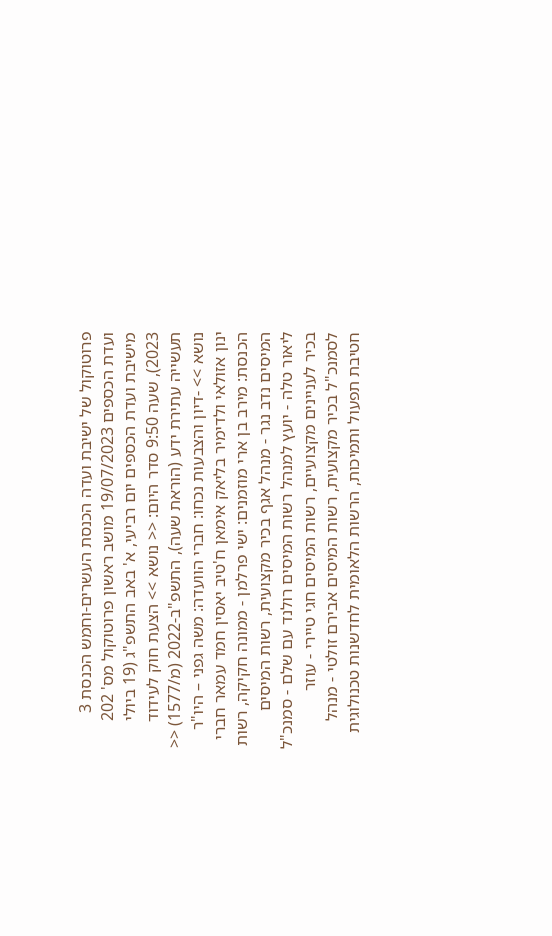פרוטוקול של ישיבת ועדה הכנסת העשרים-וחמש הכנסת 3 ועדת הכספים 19/07/2023 מושב ראשון פרוטוקול מס' 202 מישיבת ועדת הכספים יום רביעי, א' באב התשפ"ג (19 ביולי 2023), שעה 9:50 סדר היום: << נושא >> הצעת חוק לעידוד תעשייה עתירת ידע (הוראת שעה), התשפ"ב-2022 (מ/1577) << נושא >> -דיון והצבעות נכחו: חברי הוועדה: משה גפני – היו"ר ינון אזולאי ולדימיר בליאק אימאן ח'טיב יאסין חמד עמאר חברי הכנסת: מירב בן ארי מוזמנים: ישי פרלמן - ממונה חקיקה, רשות המיסים נדב נגר - מנהל אגף בכיר מקצועית, רשות המיסים ליאור טלה - יועץ למנהל רשות המיסים רולנד עם שלם - סמנכ"ל בכיר לעניינים מקצועיים, רשות המיסים חגי טיירי - עוזר לסמנכ"ל בכיר מקצועית, רשות המיסים אבירם זולטי - מנהל חטיבת תפעול ותמיכות, הרשות הלאומית לחדשנות טכנולוגית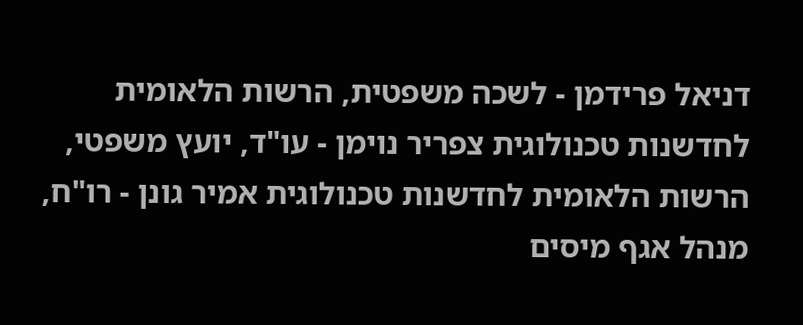דניאל פרידמן - לשכה משפטית, הרשות הלאומית לחדשנות טכנולוגית צפריר נוימן - עו"ד, יועץ משפטי, הרשות הלאומית לחדשנות טכנולוגית אמיר גונן - רו"ח, מנהל אגף מיסים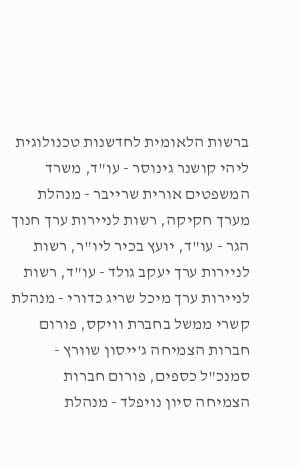ברשות הלאומית לחדשנות טכנולוגית ליהי קושנר גינוסר - עו"ד, משרד המשפטים אורית שרייבר - מנהלת מערך חקיקה, רשות לניירות ערך חנוך הגר - עו"ד, יועץ בכיר ליו"ר, רשות לניירות ערך יעקב גולד - עו"ד, רשות לניירות ערך מיכל שריג כדורי - מנהלת קשרי ממשל בחברת וויקס, פורום חברות הצמיחה ג'ייסון שוורץ - סמנכ"ל כספים, פורום חברות הצמיחה סיון נויפלד - מנהלת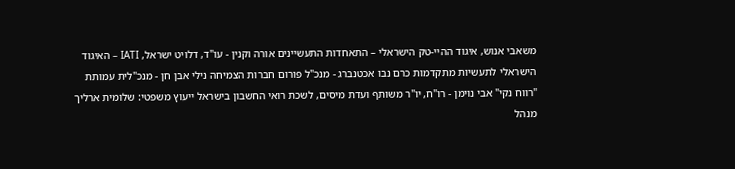משאבי אנוש, איגוד ההיי-טק הישראלי – התאחדות התעשיינים אורה וקנין - עו"ד, דלויט ישראל, IATI – האיגוד הישראלי לתעשיות מתקדמות כרם נבו אכטנברג - מנכ"ל פורום חברות הצמיחה נילי אבן חן - מנכ"לית עמותת "רווח נקי" אבי נוימן - רו"ח, יו"ר משותף ועדת מיסים, לשכת רואי החשבון בישראל ייעוץ משפטי: שלומית ארליך מנהל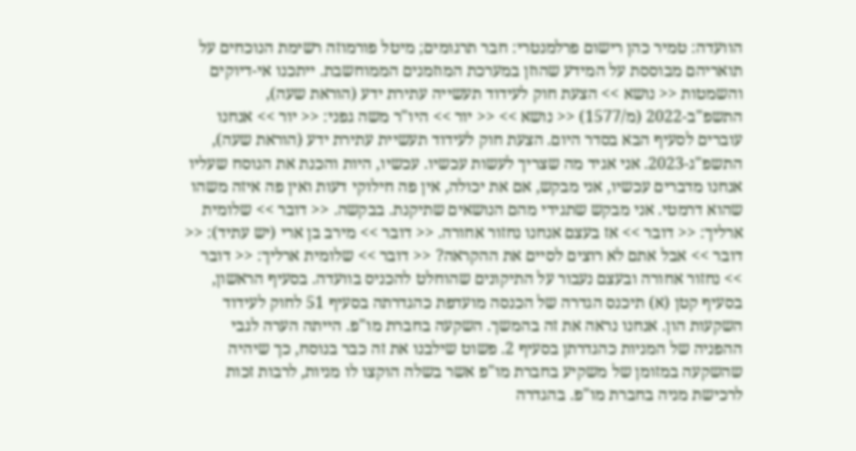הוועדה: טמיר כהן רישום פרלמנטרי: חבר תרגומים; מיטל פורמוזה רשימת הנוכחים על תואריהם מבוססת על המידע שהוזן במערכת המוזמנים הממוחשבת. ייתכנו אי-דיוקים והשמטות << נושא >> הצעת חוק לעידוד תעשייה עתירת ידע (הוראת שעה), התשפ"ב-2022 (מ/1577) << נושא >> << יור >> היו"ר משה גפני: << יור >> אנחנו עוברים לסעיף הבא בסדר היום. הצעת חוק לעידוד תעשיית עתירת ידע (הוראת שעה), התשפ"ג-2023. אני אגיד מה שצריך לעשות עכשיו. עכשיו, היות והכנת את הנוסח שעליו אנחנו מדברים עכשיו, אני מבקש, אם את יכולה, אין פה חילוקי דעות ואין פה איזה משהו שהוא דרמטי. אני מבקש שתגידי מהם הנושאים שתיקנת. בבקשה. << דובר >> שלומית ארליך: << דובר >> אז בעצם אנחנו נחזור אחורה. << דובר >> מירב בן ארי (יש עתיד): << דובר >> אבל אתם לא רוצים לסיים את ההקראה? << דובר >> שלומית ארליך: << דובר >> נחזור אחורה ובעצם נעבור על התיקונים שהוחלט להכניס בוועדה. בסעיף הראשון, בסעיף קטן (א) תיכנס הגדרה של הכנסה מועדפת כהגדרתה בסעיף 51 לחוק לעידוד השקעות הון. אנחנו נראה את זה בהמשך. השקעה בחברת מו"פ. הייתה הערה לגבי ההפניה של המניות כהגדרתן בסעיף 2. פשוט שילבנו את זה כבר בנוסח, כך שיהיה שהשקעה במזומן של משקיע בחברת מו"פ אשר בשלה הוקצו לו מניות, לרבות זכות לרכישת מניה בחברת מו"פ. בהגדרה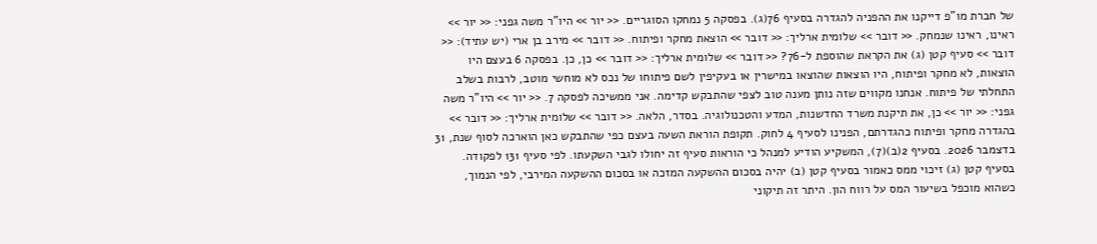של חברת מו"פ דייקנו את ההפניה להגדרה בסעיף 76(ג). בפסקה 5 נמחקו הסוגריים. << יור >> היו"ר משה גפני: << יור >> ראינו, ראינו שנמחק. << דובר >> שלומית ארליך: << דובר >> הוצאת מחקר ופיתוח. << דובר >> מירב בן ארי (יש עתיד): << דובר >> סעיף קטן (ג) את הקראת שהוספת ל-76? << דובר >> שלומית ארליך: << דובר >> כן, כן. בפסקה 6 בעצם היו הוצאות, לא מחקר ופיתוח, היו הוצאות שהוצאו במישרין או בעקיפין לשם פיתוחו של נכס לא מוחשי מוטב, לרבות בשלב התחלתי של פיתוח. אנחנו מקווים שזה נותן מענה טוב לצפי שהתבקש קדימה. אני ממשיכה לפסקה 7. << יור >> היו"ר משה גפני: << יור >> כן, את תיקנת משרד החדשנות, המדע והטכנולוגיה. בסדר, הלאה. << דובר >> שלומית ארליך: << דובר >> בהגדרה מחקר ופיתוח כהגדרתם, הפנינו לסעיף 4 לחוק. תקופת הוראת השעה בעצם כפי שהתבקש כאן הוארכה לסוף שנת, 31 בדצמבר 2026. בסעיף 2(ב)(7), המשקיע הודיע למנהל כי הוראות סעיף זה יחולו לגבי השקעתו. לפי סעיף 131 לפקודה. בסעיף קטן (ג) זיכוי ממס כאמור בסעיף קטן (ב) יהיה בסכום ההשקעה המזכה או בסכום ההשקעה המירבי, לפי הנמוך, כשהוא מוכפל בשיעור המס על רווח הון. היתר זה תיקוני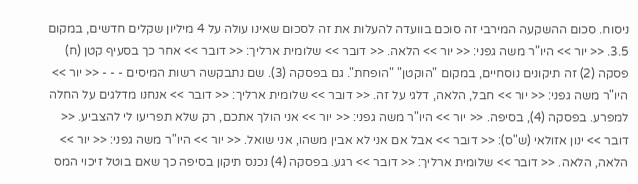ניסוח. סכום ההשקעה המירבי זה סוכם בוועדה להעלות את זה לסכום שאינו עולה על 4 מיליון שקלים חדשים, במקום 3.5. << יור >> היו"ר משה גפני: << יור >> הלאה. << דובר >> שלומית ארליך: << דובר >> אחר כך בסעיף קטן (ח) פסקה (2) זה תיקונים נוסחיים, במקום "הוקטן" "הופחת". גם בפסקה (3). שם נתבקשה רשות המיסים - - - << יור >> היו"ר משה גפני: << יור >> חבל, הלאה, דלגי על זה. << דובר >> שלומית ארליך: << דובר >> אנחנו מדלגים על החלה למפרע. בפסקה (4), בסיפה. << יור >> היו"ר משה גפני: << יור >> אני הולך אתכם, רק שלא תפריעו לי להצביע. << דובר >> ינון אזולאי (ש"ס): << דובר >> אבל אם אני לא אבין משהו, אני שואל. << יור >> היו"ר משה גפני: << יור >> הלאה, הלאה. << דובר >> שלומית ארליך: << דובר >> רגע. בפסקה (4) נכנס תיקון בסיפה כך שאם בוטל זיכוי המס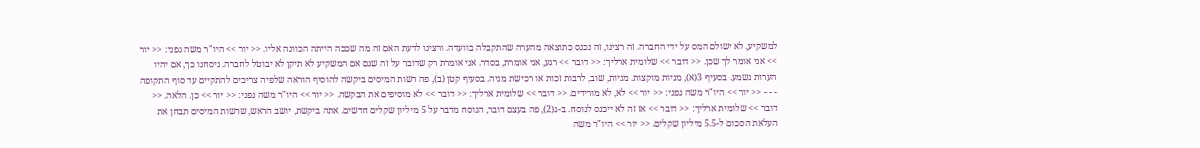למשקיע, לא ישולם המס על ידי החברה. זה רצינו, זה נכנס כתוצאה מהערה שהתקבלה בוועדה. ורצינו לדעת האם זה מה שככה הייתה הכוונה אליו. << יור >> היו"ר משה גפני: << יור >> אני אומר לך שכן. << דובר >> שלומית ארליך: << דובר >> רגע, אני אומרת, בסדר. אני אומרת רק שדובר על זה שגם אם המשקיע לא תיקן לא יבוטל לחברה. ניסחנו כך, אם יהיו הערות נשמע. בסעיף 3(א), מניות מוקצות. מניות, שוב, לרבות זכות או רכישת מניה. בסעיף קטן (ב), פה רשות המיסים ביקשה להוסיף הוראה שלפיה צריכים להתקיים עד סוף התקופה - - - << יור >> היו"ר משה גפני: << יור >> לא, לא מורידים. << דובר >> שלומית ארליך: << דובר >> לא מוסיפים את הבקשה. << יור >> היו"ר משה גפני: << יור >> כן. הלאה. << דובר >> שלומית ארליך: << דובר >> אז זה לא ייכנס לנוסח. ב-ג(2), פה בעצם דובר, הנוסח מדבר על 5 מיליון שקלים חדשים. אתה ביקשת, יושב הראש, שרשות המיסים תבחן את העלאת הסכום ל-5.5 מיליון שקלים. << יור >> היו"ר משה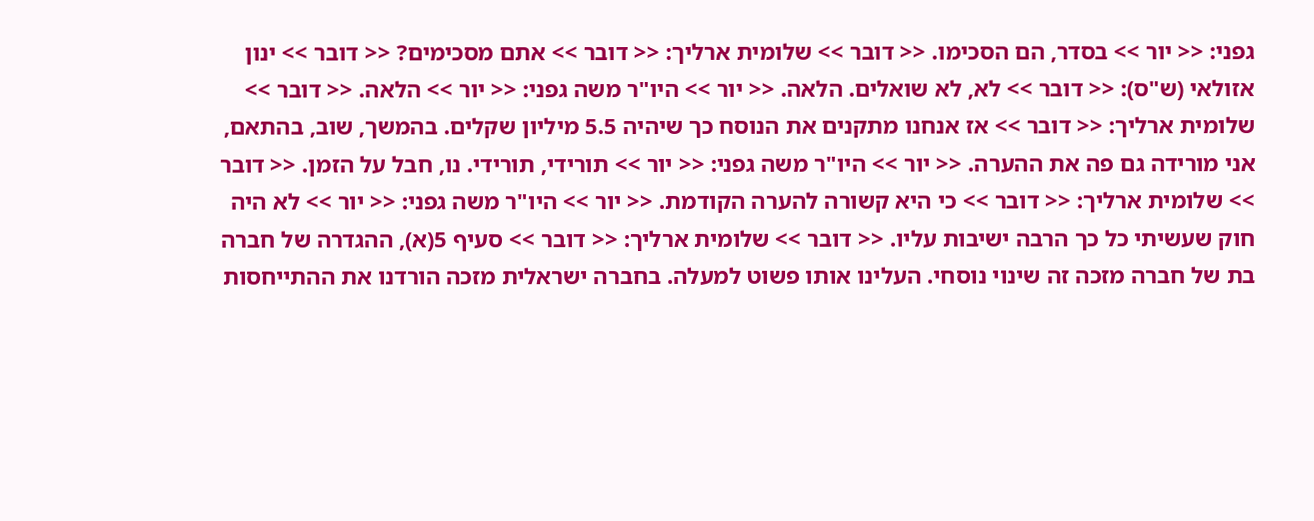גפני: << יור >> בסדר, הם הסכימו. << דובר >> שלומית ארליך: << דובר >> אתם מסכימים? << דובר >> ינון אזולאי (ש"ס): << דובר >> לא, לא שואלים. הלאה. << יור >> היו"ר משה גפני: << יור >> הלאה. << דובר >> שלומית ארליך: << דובר >> אז אנחנו מתקנים את הנוסח כך שיהיה 5.5 מיליון שקלים. בהמשך, שוב, בהתאם, אני מורידה גם פה את ההערה. << יור >> היו"ר משה גפני: << יור >> תורידי, תורידי. נו, חבל על הזמן. << דובר >> שלומית ארליך: << דובר >> כי היא קשורה להערה הקודמת. << יור >> היו"ר משה גפני: << יור >> לא היה חוק שעשיתי כל כך הרבה ישיבות עליו. << דובר >> שלומית ארליך: << דובר >> סעיף 5(א), ההגדרה של חברה בת של חברה מזכה זה שינוי נוסחי. העלינו אותו פשוט למעלה. בחברה ישראלית מזכה הורדנו את ההתייחסות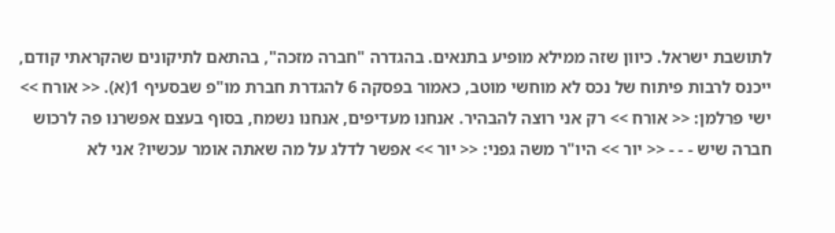לתושבת ישראל. כיוון שזה ממילא מופיע בתנאים. בהגדרה "חברה מזכה", בהתאם לתיקונים שהקראתי קודם, ייכנס לרבות פיתוח של נכס לא מוחשי מוטב, כאמור בפסקה 6 להגדרת חברת מו"פ שבסעיף 1(א). << אורח >> ישי פרלמן: << אורח >> רק אני רוצה להבהיר. אנחנו מעדיפים, אנחנו נשמח, בסוף בעצם אפשרנו פה לרכוש חברה שיש - - - << יור >> היו"ר משה גפני: << יור >> אפשר לדלג על מה שאתה אומר עכשיו? אני לא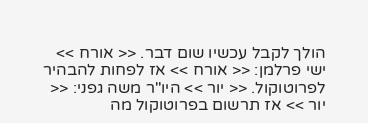הולך לקבל עכשיו שום דבר. << אורח >> ישי פרלמן: << אורח >> אז לפחות להבהיר לפרוטוקול. << יור >> היו"ר משה גפני: << יור >> אז תרשום בפרוטוקול מה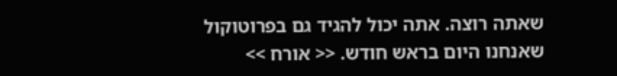שאתה רוצה. אתה יכול להגיד גם בפרוטוקול שאנחנו היום בראש חודש. << אורח >>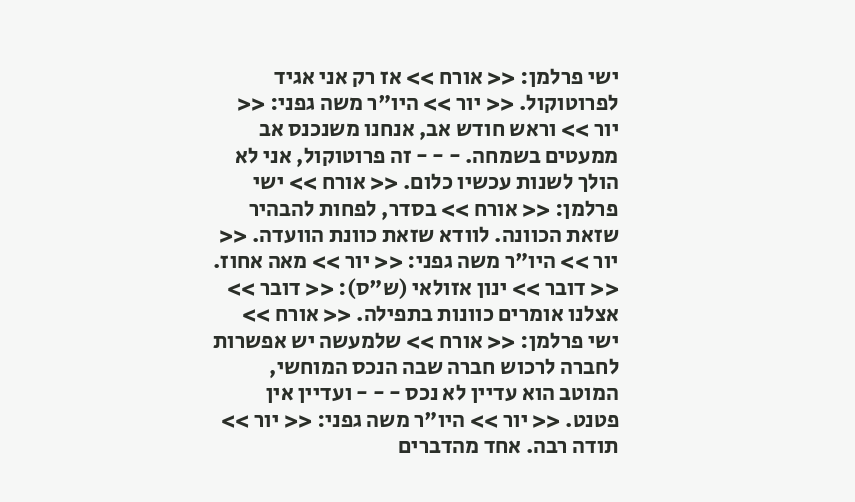ישי פרלמן: << אורח >> אז רק אני אגיד לפרוטוקול. << יור >> היו"ר משה גפני: << יור >> וראש חודש אב, אנחנו משנכנס אב ממעטים בשמחה. - - - זה פרוטוקול, אני לא הולך לשנות עכשיו כלום. << אורח >> ישי פרלמן: << אורח >> בסדר, לפחות להבהיר שזאת הכוונה. לוודא שזאת כוונת הוועדה. << יור >> היו"ר משה גפני: << יור >> מאה אחוז. << דובר >> ינון אזולאי (ש"ס): << דובר >> אצלנו אומרים כוונות בתפילה. << אורח >> ישי פרלמן: << אורח >> שלמעשה יש אפשרות לחברה לרכוש חברה שבה הנכס המוחשי, המוטב הוא עדיין לא נכס - - - ועדיין אין פטנט. << יור >> היו"ר משה גפני: << יור >> תודה רבה. אחד מהדברים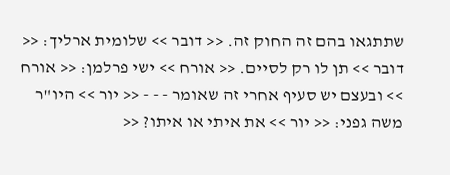שתתגאו בהם זה החוק זה. << דובר >> שלומית ארליך: << דובר >> תן לו רק לסיים. << אורח >> ישי פרלמן: << אורח >> ובעצם יש סעיף אחרי זה שאומר - - - << יור >> היו"ר משה גפני: << יור >> את איתי או איתו? <<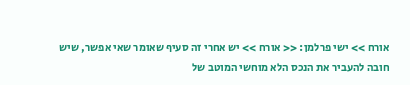אורח >> ישי פרלמן: << אורח >> יש אחרי זה סעיף שאומר שאי אפשר, שיש חובה להעביר את הנכס הלא מוחשי המוטב של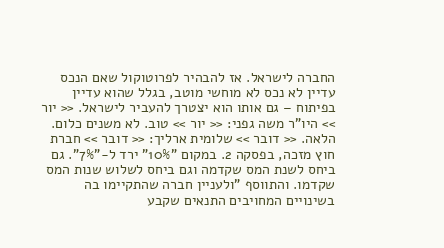החברה לישראל. אז להבהיר לפרוטוקול שאם הנכס עדיין לא נכס לא מוחשי מוטב, בגלל שהוא עדיין בפיתוח – גם אותו הוא יצטרך להעביר לישראל. << יור >> היו"ר משה גפני: << יור >> טוב. לא משנים כלום. הלאה. << דובר >> שלומית ארליך: << דובר >> חברת חוץ מזכה, בפסקה 2. במקום "10%" ירד ל-"7%". גם ביחס לשנת המס שקדמה וגם ביחס לשלוש שנות המס שקדמו. והתווסף "ולעניין חברה שהתקיימו בה בשינויים המחויבים התנאים שקבע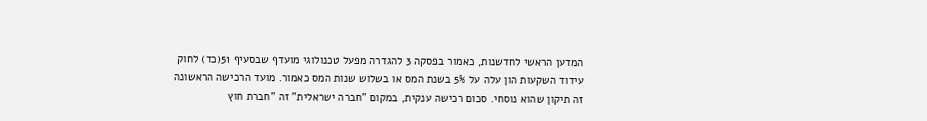המדען הראשי לחדשנות, כאמור בפסקה 3 להגדרה מפעל טכנולוגי מועדף שבסעיף 51(כד) לחוק עידוד השקעות הון עלה על 5% בשנת המס או בשלוש שנות המס כאמור. מועד הרכישה הראשונה זה תיקון שהוא נוסחי. סכום רכישה ענקית, במקום "חברה ישראלית" זה "חברת חוץ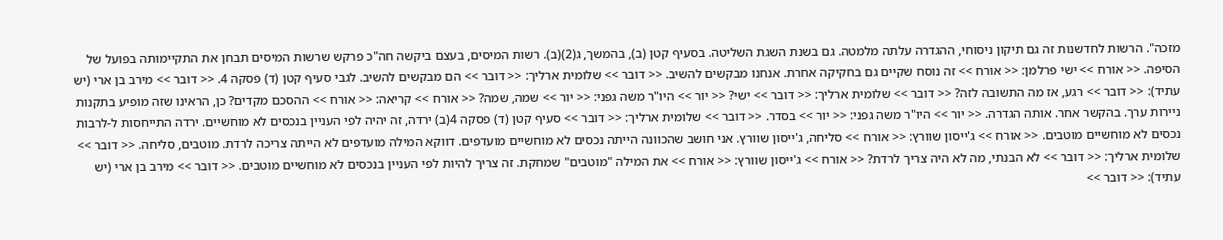מזכה". הרשות לחדשנות זה גם תיקון ניסוחי, ההגדרה עלתה מלמטה. גם בשנת השגת השליטה. בסעיף קטן (ב), בהמשך, ג(2)(ב). רשות המיסים, בעצם ביקשה חה"כ פרקש שרשות המיסים תבחן את התקיימותה בפועל של הסיפה. << אורח >> ישי פרלמן: << אורח >> זה נוסח שקיים גם בחקיקה אחרת. אנחנו מבקשים להשיב. << דובר >> שלומית ארליך: << דובר >> הם מבקשים להשיב. לגבי סעיף קטן (ד) פסקה 4. << דובר >> מירב בן ארי (יש עתיד): << דובר >> רגע, אז מה התשובה לזה? << דובר >> שלומית ארליך: << דובר >> ישי? << יור >> היו"ר משה גפני: << יור >> שמה, שמה? << אורח >> קריאה: << אורח >> ההסכם מקדים? כן, הראינו שזה מופיע בתקנות ניירות ערך. בהקשר אחר. אותה הגדרה. << יור >> היו"ר משה גפני: << יור >> בסדר. << דובר >> שלומית ארליך: << דובר >> סעיף קטן (ד) פסקה 4(ב) ירדה, זה יהיה לפי העניין בנכסים לא מוחשיים. ירדה התייחסות ל-לרבות נכסים לא מוחשיים מוטבים. << אורח >> ג'ייסון שוורץ: << אורח >> סליחה, ג'ייסון שוורץ. אני חושב שהכוונה הייתה נכסים לא מוחשיים מועדפים. דווקא המילה מועדפים לא הייתה צריכה לרדת. מוטבים, סליחה. << דובר >> שלומית ארליך: << דובר >> לא הבנתי, מה לא היה צריך לרדת? << אורח >> ג'ייסון שוורץ: << אורח >> את המילה "מוטבים" שמחקת. זה צריך להיות לפי העניין בנכסים לא מוחשיים מוטבים. << דובר >> מירב בן ארי (יש עתיד): << דובר >>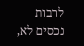לרבות נכסים לא,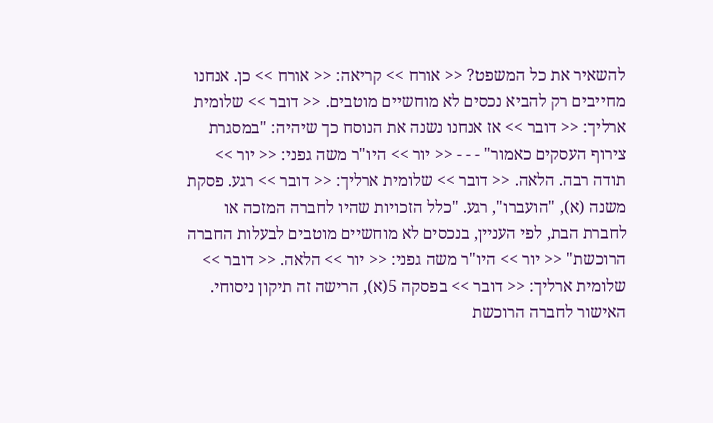להשאיר את כל המשפט? << אורח >> קריאה: << אורח >> כן. אנחנו מחייבים רק להביא נכסים לא מוחשיים מוטבים. << דובר >> שלומית ארליך: << דובר >> אז אנחנו נשנה את הנוסח כך שיהיה: "במסגרת צירוף העסקים כאמור" - - - << יור >> היו"ר משה גפני: << יור >> תודה רבה. הלאה. << דובר >> שלומית ארליך: << דובר >> רגע. פסקת משנה (א), "הועברו", רגע. "כלל הזכויות שהיו לחברה המזכה או לחברת הבת, לפי העניין, בנכסים לא מוחשיים מוטבים לבעלות החברה הרוכשת" << יור >> היו"ר משה גפני: << יור >> הלאה. << דובר >> שלומית ארליך: << דובר >> בפסקה 5(א), הרישה זה תיקון ניסוחי. האישור לחברה הרוכשת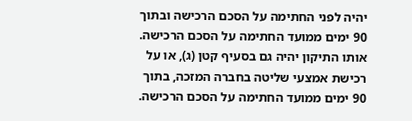יהיה לפני החתימה על הסכם הרכישה ובתוך 90 ימים ממועד החתימה על הסכם הרכישה. אותו התיקון יהיה גם בסעיף קטן (ג), או על רכישת אמצעי שליטה בחברה המזכה, בתוך 90 ימים ממועד החתימה על הסכם הרכישה.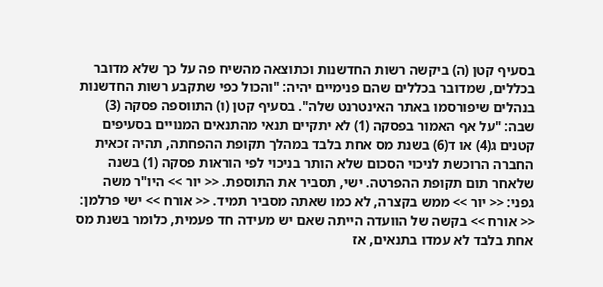בסעיף קטן (ה) ביקשה רשות החדשנות וכתוצאה מהשיח פה על כך שלא מדובר בכללים, שמדובר בכללים שהם פנימיים יהיה: "והכול כפי שתקבע רשות החדשנות בנהלים שיפורסמו באתר האינטרנט שלה". בסעיף קטן (ו) התווספה פסקה (3) שבה: "על אף האמור בפסקה (1) לא יתקיים תנאי מהתנאים המנויים בסעיפים קטנים ג(4) או ד(6) בשנת מס אחת בלבד במהלך תקופת ההפחתה, תהיה זכאית החברה הרוכשת לניכוי הסכום שלא הותר בניכוי לפי הוראות פסקה (1) בשנה שלאחר תום תקופת ההפרטה. ישי, תסביר את התוספת. << יור >> היו"ר משה גפני: << יור >> ממש בקצרה, לא כמו שאתה מסביר תמיד. << אורח >> ישי פרלמן: << אורח >> בקשה של הוועדה הייתה שאם יש מעידה חד פעמית, כלומר בשנת מס אחת בלבד לא עמדו בתנאים, אז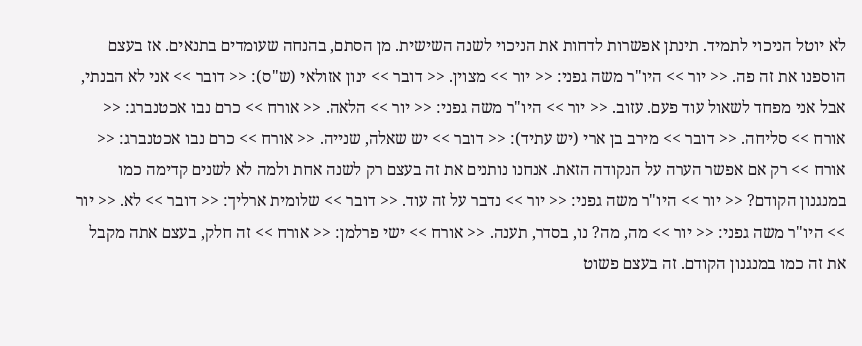לא יוטל הניכוי לתמיד. תינתן אפשרות לדחות את הניכוי לשנה השישית. מן הסתם, בהנחה שעומדים בתנאים. אז בעצם הוספנו את זה פה. << יור >> היו"ר משה גפני: << יור >> מצוין. << דובר >> ינון אזולאי (ש"ס): << דובר >> אני לא הבנתי, אבל אני מפחד לשאול עוד פעם. עזוב. << יור >> היו"ר משה גפני: << יור >> הלאה. << אורח >> כרם נבו אכטנברג: << אורח >> סליחה. << דובר >> מירב בן ארי (יש עתיד): << דובר >> יש שאלה, שנייה. << אורח >> כרם נבו אכטנברג: << אורח >> רק אם אפשר הערה על הנקודה הזאת. אנחנו נותנים את זה בעצם רק לשנה אחת ולמה לא לשנים קדימה כמו במנגנון הקודם? << יור >> היו"ר משה גפני: << יור >> נדבר על זה עוד. << דובר >> שלומית ארליך: << דובר >> לא. << יור >> היו"ר משה גפני: << יור >> מה, מה? נו, בסדר, תענה. << אורח >> ישי פרלמן: << אורח >> זה חלק, בעצם אתה מקבל את זה כמו במנגנון הקודם. זה בעצם פשוט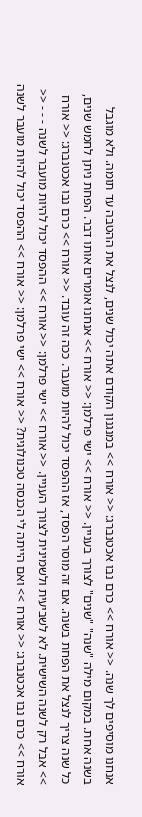אנחנו מוסיפים לך שנה. << אורח >> כרם נבו אכטנברג: << אורח >> במנגנון הקודם אתה יכול שנים, לנצל את ההטבה עד תומה. ולא מוגבל בשנה אחת. במקום מילה "שנה" "שנים" לצורך בעניין. << אורח >> ישי פרלמן: << אורח >> אנחנו אומרים אותו דבר. הפחת ניתן לחמש שנים, כל שנה צריך לנצל את הפחת בשנה. אם זה מוסר הפסד, אז ההפסד יכול להיות מועבר. ככה זה עובד. << אורח >> כרם נבו אכטנברג: << אורח >> אבל רק לשנה השישית. לא לשביעית ולשמינית לצורך העניין. << אורח >> ישי פרלמן: << אורח >> ההפסד יכול להיות מועבר לשנה - - - << אורח >> כרם נבו אכטנברג: << אורח >> ואם הייתה לי הכנסה טכנולוגית? << אורח >> ישי פרלמן: << אורח >> ההפסד יכול להיות מועבר לשנה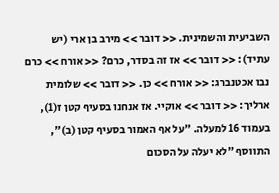השביעית והשמינית. << דובר >> מירב בן ארי (יש עתיד): << דובר >> אז זה בסדר, כרם? << אורח >> כרם נבו אכטנברג: << אורח >> כן. << דובר >> שלומית ארליך: << דובר >> אוקיי. אז אנחנו בסעיף קטן ז(1), בעמוד 16 למעלה. "על אף האמור בסעיף קטן (ב)", התווסף "לא יעלה על הסכום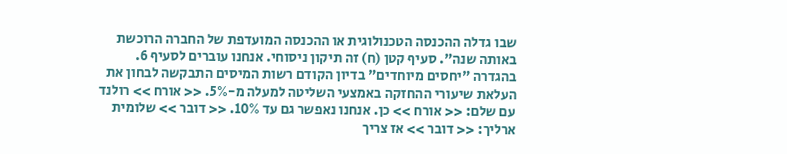שבו גדלה ההכנסה הטכנולוגית או ההכנסה המועדפת של החברה הרוכשת באותה שנה". סעיף קטן (ח) זה תיקון ניסוחי. אנחנו עוברים לסעיף 6. בהגדרה "יחסים מיוחדים" בדיון הקודם רשות המיסים התבקשה לבחון את העלאת שיעורי ההחזקה באמצעי השליטה למעלה מ-5%. << אורח >> רולנד עם שלם: << אורח >> כן. אנחנו נאפשר גם עד 10%. << דובר >> שלומית ארליך: << דובר >> אז צריך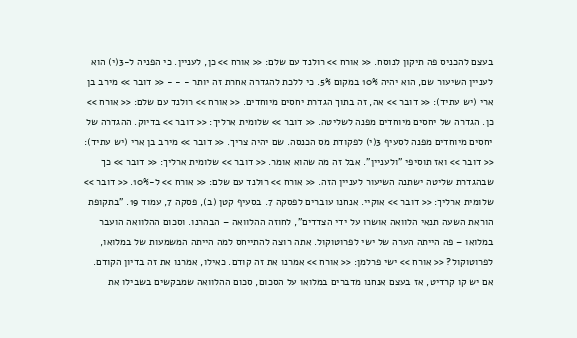בעצם להכניס פה תיקון לנוסח. << אורח >> רולנד עם שלם: << אורח >> כן, לעניין. כי הפניה ל-3(י) הוא לעניין השיעור שם, הוא יהיה 10% במקום 5%. כי ללכת להגדרה אחרת זה יותר - - - << דובר >> מירב בן ארי (יש עתיד): << דובר >> אה, זה בתוך הגדרת יחסים מיוחדים. << אורח >> רולנד עם שלם: << אורח >> כן. הגדרה של יחסים מיוחדים מפנה לשליטה. << דובר >> שלומית ארליך: << דובר >> בדיוק. ההגדרה של יחסים מיוחדים מפנה לסעיף 3(י) לפקודת מס הכנסה. שם יהיה צריך. << דובר >> מירב בן ארי (יש עתיד): << דובר >> ואז תוסיפי "ולעניין". אבל זה מה שהוא אומר. << דובר >> שלומית ארליך: << דובר >> כך שבהגדרת שליטה ישתנה השיעור לעניין הזה. << אורח >> רולנד עם שלם: << אורח >> ל-10%. << דובר >> שלומית ארליך: << דובר >> אוקיי. אנחנו עוברים לפסקה 7. בסעיף קטן (ב), פסקה 7, עמוד 19. "בתקופת הוראת השעה תנאי הלוואה אושרו על ידי הצדדים", לחוזה ההלוואה – הבהרנו. וסכום ההלוואה הועבר במלואו – פה הייתה הערה של ישי לפרוטוקול. אתה רוצה להתייחס למה הייתה המשמעות של במלואו, לפרוטוקול? << אורח >> ישי פרלמן: << אורח >> אמרנו את זה קודם. כאילו, אמרנו את זה בדיון הקודם. אם יש קו קרדיט, אז בעצם אנחנו מדברים במלואו על הסכום, סכום ההלוואה שמבקשים בשבילו את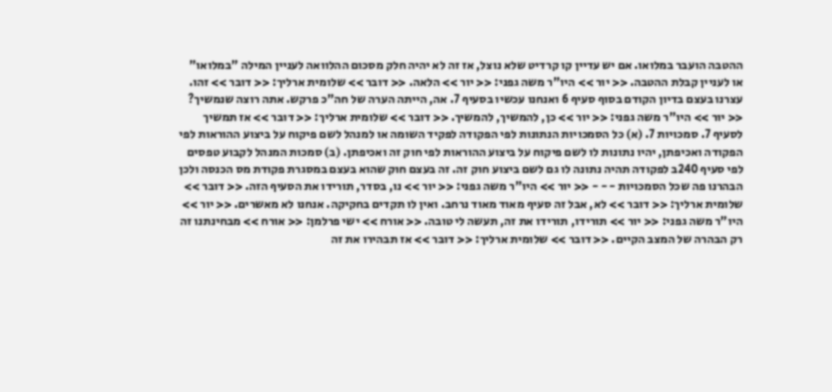ההטבה הועבר במלואו. אם יש עדיין קו קרדיט שלא נוצל, אז זה לא יהיה חלק מסכום ההלוואה לעניין המילה "במלואו" או לעניין קבלת ההטבה. << יור >> היו"ר משה גפני: << יור >> הלאה. << דובר >> שלומית ארליך: << דובר >> זהו. עצרנו בעצם בדיון הקודם בסוף סעיף 6 ואנחנו עכשיו בסעיף 7. אה, הייתה הערה של חה"כ פרקש. אתה רוצה שנמשיך? << יור >> היו"ר משה גפני: << יור >> כן, להמשיך, להמשיך. << דובר >> שלומית ארליך: << דובר >> אז תמשיך לסעיף 7. סמכויות 7. (א) כל הסמכויות הנתונות לפי הפקודה לפקיד השומה או למנהל לשם פיקוח על ביצוע ההוראות לפי הפקודה ואכיפתן, יהיו נתונות לו לשם פיקוח על ביצוע ההוראות לפי חוק זה ואכיפתן. (ב) סמכות המנהל לקבוע טפסים לפי סעיף 240ב לפקודה תהיה נתונה לו גם לשם ביצוע חוק זה. זה בעצם חוק שהוא בעצם במסגרת פקודת מס הכנסה ולכן הבהרנו פה שכל הסמכויות - - - << יור >> היו"ר משה גפני: << יור >> נו, בסדר, תורידו את הסעיף הזה. << דובר >> שלומית ארליך: << דובר >> לא, אבל זה סעיף מאוד מאוד נרחב. ואין לו תקדים בחקיקה. אנחנו לא מאשרים. << יור >> היו"ר משה גפני: << יור >> תורידו, תורידו את זה, תעשה לי טובה. << אורח >> ישי פרלמן: << אורח >> מבחינתנו זה רק הבהרה של המצב הקיים. << דובר >> שלומית ארליך: << דובר >> אז תבהירו את זה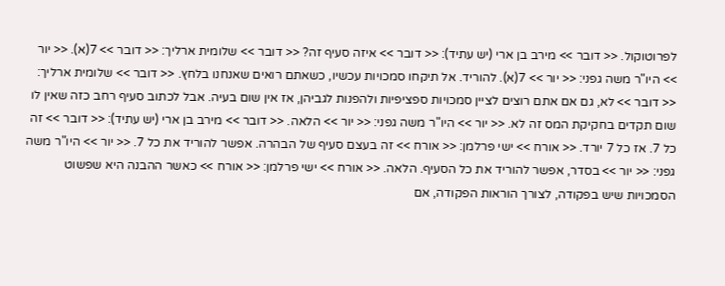לפרוטוקול. << דובר >> מירב בן ארי (יש עתיד): << דובר >> איזה סעיף זה? << דובר >> שלומית ארליך: << דובר >> 7(א). << יור >> היו"ר משה גפני: << יור >> 7(א). להוריד. אל תיקחו סמכויות עכשיו, כשאתם רואים שאנחנו בלחץ. << דובר >> שלומית ארליך: << דובר >> לא, גם אם אתם רוצים לציין סמכויות ספציפיות ולהפנות לגביהן, אז אין שום בעיה. אבל לכתוב סעיף רחב כזה שאין לו שום תקדים בחקיקת המס זה לא. << יור >> היו"ר משה גפני: << יור >> הלאה. << דובר >> מירב בן ארי (יש עתיד): << דובר >> זה כל 7. אז כל 7 יורד. << אורח >> ישי פרלמן: << אורח >> זה בעצם סעיף של הבהרה. אפשר להוריד את כל 7. << יור >> היו"ר משה גפני: << יור >> בסדר, אפשר להוריד את כל הסעיף. הלאה. << אורח >> ישי פרלמן: << אורח >> כאשר ההבנה היא שפשוט הסמכויות שיש בפקודה, לצורך הוראות הפקודה, אם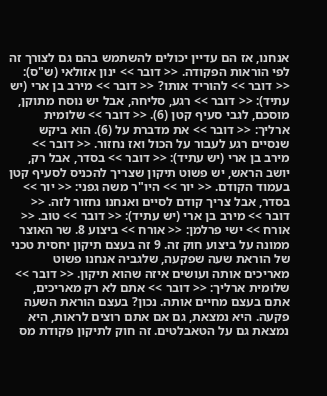אנחנו, אז הם עדיין יכולים להשתמש בהם גם לצורך זה לפי הוראות הפקודה. << דובר >> ינון אזולאי (ש"ס): << דובר >> להוריד אותו? << דובר >> מירב בן ארי (יש עתיד): << דובר >> רגע, סליחה, אבל יש נוסח מתוקן, מוסכם, לגבי סעיף קטן (6). << דובר >> שלומית ארליך: << דובר >> את מדברת על (6). הוא ביקש שנסיים רגע לעבור על הכול ואז נחזור. << דובר >> מירב בן ארי (יש עתיד): << דובר >> בסדר, אבל רק, יושב הראש, יש פשוט תיקון שצריך להכניס לסעיף קטן בעמוד הקודם. << יור >> היו"ר משה גפני: << יור >> בסדר, אבל צריך קודם לסיים ואנחנו נחזור לזה. << דובר >> מירב בן ארי (יש עתיד): << דובר >> טוב. << אורח >> ישי פרלמן: << אורח >> ביצוע 8. שר האוצר ממונה על ביצוע חוק זה. 9 זה בעצם תיקון יחסית טכני של הוראת שעה שפקעה, שלגביה אנחנו פשוט מאריכים אותה ועושים איזה שהוא תיקון. << דובר >> שלומית ארליך: << דובר >> אתם לא רק מאריכים, אתם בעצם מחיים אותה. נכון? בעצם הוראת השעה פקעה. היא נמצאת, גם אם אתם רוצים לראות, היא נמצאת גם על הטאבלטים. זה חוק לתיקון פקודת מס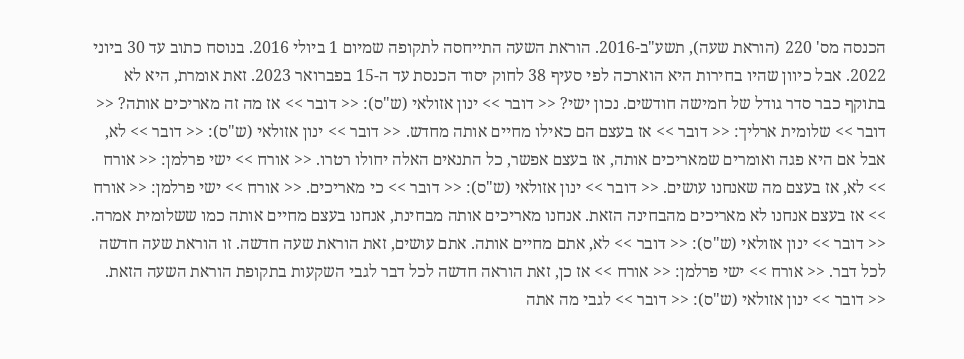הכנסה מס' 220 (הוראת שעה), תשע"ב-2016. הוראת השעה התייחסה לתקופה שמיום 1 ביולי 2016. בנוסח כתוב עד 30 ביוני 2022. אבל כיוון שהיו בחירות היא הוארכה לפי סעיף 38 לחוק יסוד הכנסת עד ה-15 בפברואר 2023. זאת אומרת, היא לא בתוקף כבר סדר גודל של חמישה חודשים. נכון ישי? << דובר >> ינון אזולאי (ש"ס): << דובר >> אז מה זה מאריכים אותה? << דובר >> שלומית ארליך: << דובר >> אז בעצם הם כאילו מחיים אותה מחדש. << דובר >> ינון אזולאי (ש"ס): << דובר >> לא, אבל אם היא פגה ואומרים שמאריכים אותה, אז בעצם אפשר, כל התנאים האלה יחולו רטרו. << אורח >> ישי פרלמן: << אורח >> לא, אז בעצם מה שאנחנו עושים. << דובר >> ינון אזולאי (ש"ס): << דובר >> כי מאריכים. << אורח >> ישי פרלמן: << אורח >> אז בעצם אנחנו לא מאריכים מהבחינה הזאת. אנחנו מאריכים אותה מבחינת, אנחנו בעצם מחיים אותה כמו ששלומית אמרה. << דובר >> ינון אזולאי (ש"ס): << דובר >> לא, אתם מחיים אותה. אתם עושים, זאת הוראת שעה חדשה. זו הוראת שעה חדשה לכל דבר. << אורח >> ישי פרלמן: << אורח >> אז כן, זאת הוראה חדשה לכל דבר לגבי השקעות בתקופת הוראת השעה הזאת. << דובר >> ינון אזולאי (ש"ס): << דובר >> לגבי מה אתה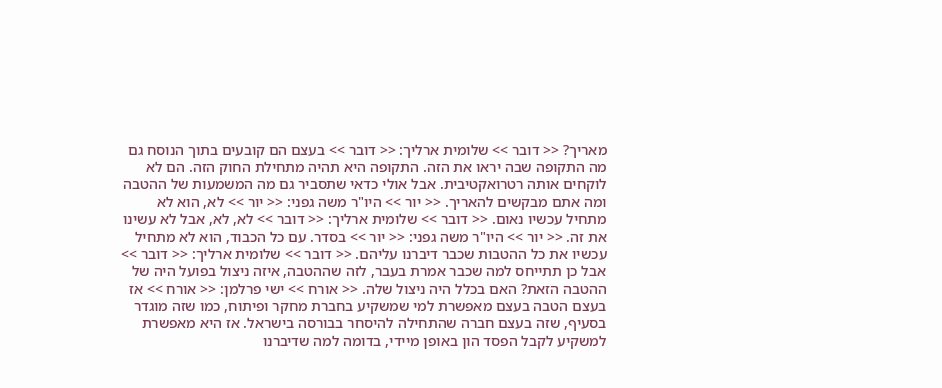מאריך? << דובר >> שלומית ארליך: << דובר >> בעצם הם קובעים בתוך הנוסח גם מה התקופה שבה יראו את הזה. התקופה היא תהיה מתחילת החוק הזה. הם לא לוקחים אותה רטרואקטיבית. אבל אולי כדאי שתסביר גם מה המשמעות של ההטבה ומה אתם מבקשים להאריך. << יור >> היו"ר משה גפני: << יור >> לא, הוא לא מתחיל עכשיו נאום. << דובר >> שלומית ארליך: << דובר >> לא, לא, אבל לא עשינו את זה. << יור >> היו"ר משה גפני: << יור >> בסדר. עם כל הכבוד, הוא לא מתחיל עכשיו את כל ההטבות שכבר דיברנו עליהם. << דובר >> שלומית ארליך: << דובר >> אבל כן תתייחס למה שכבר אמרת בעבר, לזה שההטבה, איזה ניצול בפועל היה של ההטבה הזאת? האם בכלל היה ניצול שלה. << אורח >> ישי פרלמן: << אורח >> אז בעצם הטבה בעצם מאפשרת למי שמשקיע בחברת מחקר ופיתוח, כמו שזה מוגדר בסעיף, שזה בעצם חברה שהתחילה להיסחר בבורסה בישראל. אז היא מאפשרת למשקיע לקבל הפסד הון באופן מיידי, בדומה למה שדיברנו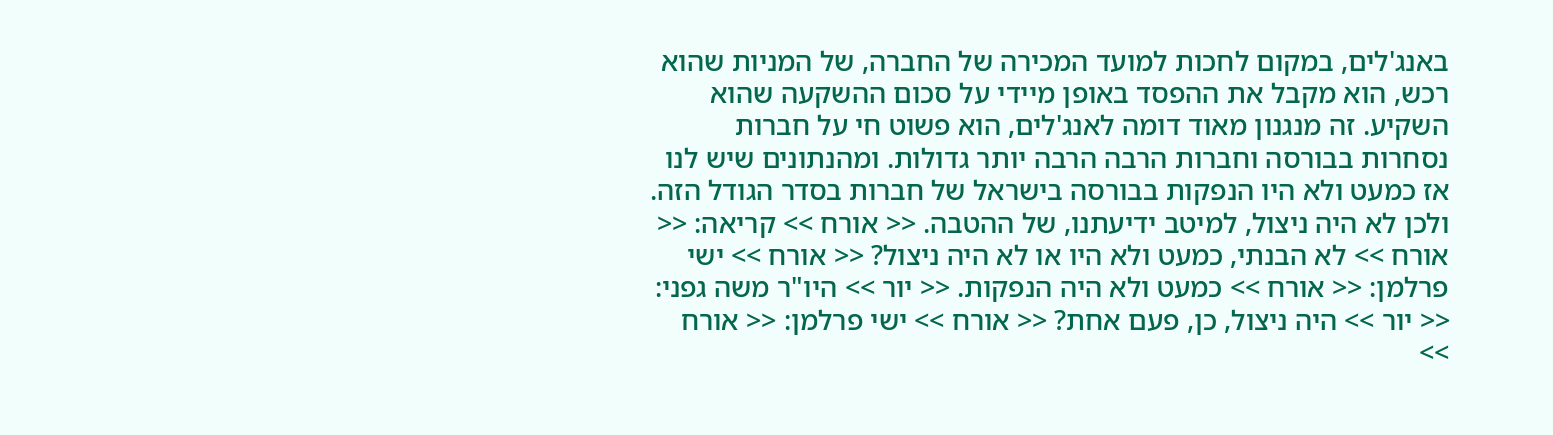באנג'לים, במקום לחכות למועד המכירה של החברה, של המניות שהוא רכש, הוא מקבל את ההפסד באופן מיידי על סכום ההשקעה שהוא השקיע. זה מנגנון מאוד דומה לאנג'לים, הוא פשוט חי על חברות נסחרות בבורסה וחברות הרבה הרבה יותר גדולות. ומהנתונים שיש לנו אז כמעט ולא היו הנפקות בבורסה בישראל של חברות בסדר הגודל הזה. ולכן לא היה ניצול, למיטב ידיעתנו, של ההטבה. << אורח >> קריאה: << אורח >> לא הבנתי, כמעט ולא היו או לא היה ניצול? << אורח >> ישי פרלמן: << אורח >> כמעט ולא היה הנפקות. << יור >> היו"ר משה גפני: << יור >> היה ניצול, כן, פעם אחת? << אורח >> ישי פרלמן: << אורח >>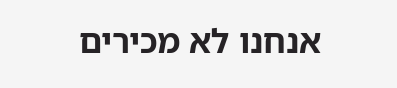אנחנו לא מכירים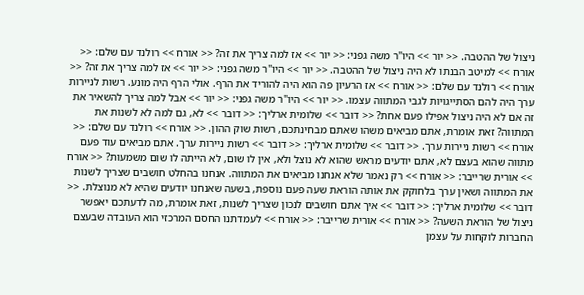ניצול של ההטבה. << יור >> היו"ר משה גפני: << יור >> אז למה צריך את זה? << אורח >> רולנד עם שלם: << אורח >> למיטב הבנתו לא היה ניצול של ההטבה. << יור >> היו"ר משה גפני: << יור >> אז למה צריך את זה? << אורח >> רולנד עם שלם: << אורח >> אז הרעיון פה הוא היה להוריד את הרף. אולי הרף היה מונע. רשות לניירות ערך היה להם הסתייגויות לגבי המתווה עצמו. << יור >> היו"ר משה גפני: << יור >> אבל למה צריך להשאיר את זה אם לא היה ניצול אפילו פעם אחת? << דובר >> שלומית ארליך: << דובר >> לא, גם למה לא לשנות את המתווה? זאת אומרת, אתם מביאים משהו שאתם מבחינתכם, רשות שוק ההון. << אורח >> רולנד עם שלם: << אורח >> רשות ניירות ערך. << דובר >> שלומית ארליך: << דובר >> רשות ניירות ערך. אתם מביאים עוד פעם מתווה שהוא בעצם לא, אתם יודעים מראש שהוא לא נוצל ולא, אין לו שום, לא הייתה לו שום משמעות? << אורח >> אורית שרייבר: << אורח >> רק נאמר שלא אנחנו מביאים את המתווה. אנחנו בהחלט חושבים שצריך לשנות את המתווה ושאין ערך בלחוקק את אותה הוראת שעה פעם נוספת, בשעה שאנחנו יודעים שהיא לא מנוצלת. << דובר >> שלומית ארליך: << דובר >> איך אתם חושבים לנכון שצריך לשנות, זאת אומרת, מה לדעתכם יאפשר ניצול של הוראת השעה? << אורח >> אורית שרייבר: << אורח >> לעמדתנו החסם המרכזי הוא העובדה שבעצם החברות לוקחות על עצמן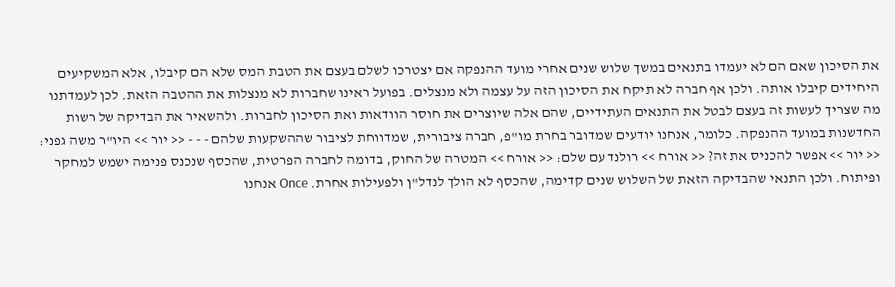את הסיכון שאם הם לא יעמדו בתנאים במשך שלוש שנים אחרי מועד ההנפקה אם יצטרכו לשלם בעצם את הטבת המס שלא הם קיבלו, אלא המשקיעים היחידים קיבלו אותה. ולכן אף חברה לא תיקח את הסיכון הזה על עצמה ולא מנצלים. בפועל ראינו שחברות לא מנצלות את ההטבה הזאת. לכן לעמדתנו מה שצריך לעשות זה בעצם לבטל את התנאים העתידיים, שהם אלה שיוצרים את חוסר הוודאות ואת הסיכון לחברות. ולהשאיר את הבדיקה של רשות החדשנות במועד ההנפקה. כלומר, אנחנו יודעים שמדובר בחרת מו"פ, חברה ציבורית, שמדווחת לציבור שההשקעות שלהם - - - << יור >> היו"ר משה גפני: << יור >> אפשר להכניס את זה? << אורח >> רולנד עם שלם: << אורח >> המטרה של החוק, בדומה לחברה הפרטית, שהכסף שנכנס פנימה ישמש למחקר ופיתוח. ולכן התנאי שהבדיקה הזאת של השלוש שנים קדימה, שהכסף לא הולך לנדל"ן ולפעילות אחרת. Once אנחנו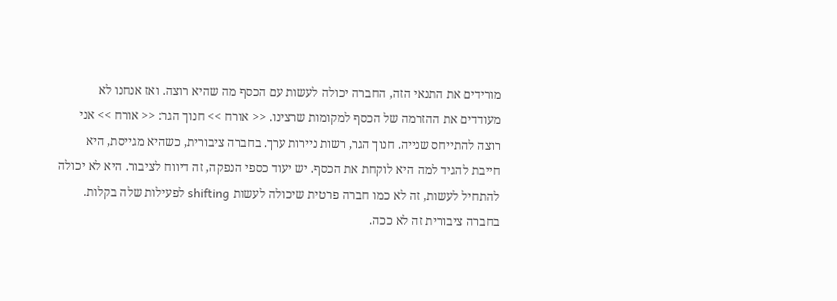מורידים את התנאי הזה, החברה יכולה לעשות עם הכסף מה שהיא רוצה. ואז אנחנו לא מעודדים את ההזרמה של הכסף למקומות שרצינו. << אורח >> חנוך הגר: << אורח >> אני רוצה להתייחס שנייה. חנוך הגר, רשות ניירות ערך. בחברה ציבורית, כשהיא מגייסת, היא חייבת להגיד למה היא לוקחת את הכסף. יש יעוד כספי הנפקה, זה דיווח לציבור. היא לא יכולה להתחיל לעשות, זה לא כמו חברה פרטית שיכולה לעשות shifting לפעילות שלה בקלות. בחברה ציבורית זה לא ככה.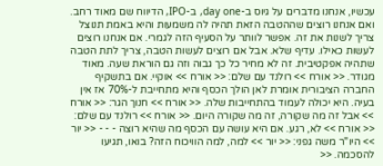עכשיו, אנחנו מדברים על גיוס ב-day one, ב-IPO, הדיווח שם מאוד רחב. ואם אנחנו רוצים שההטבה הזאת תהיה לה משמעות והיא באמת תנוצל צריך לשנות את זה. אפשר לוותר על הסעיף הזה לגמרי. אם אנחנו רוצים לעשות כאילו. עדיף שלא. אבל אם רוצים לעשות הטבה, צריך לתת הטבה שתהיה אפקטיבית. זה לא מחיר כל כך גבוה וזה גם הוראת שעה. מאוד מגודר. << אורח >> רולנד עם שלם: << אורח >> אוקיי. אם בתשקיף החברה הציבורית אומרת לאן הולך הכסף והיא מתחייבת ל-70% אז אין בעיה. היא יכולה לעמוד בהתחייבות שלה. << אורח >> חנוך הגר: << אורח >> אבל זה מה שקורה, זה מה שקורה היום. << אורח >> רולנד עם שלם: << אורח >> לא, רגע. אם היא עושה עם הכסף מה שהיא רוצה - - - << יור >> היו"ר משה גפני: << יור >> למה, למה הוויכוח הזה? בואו, תגיעו להסכמה. <<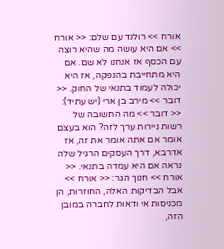אורח >> רולנד עם שלם: << אורח >> אם היא עושה מה שהיא רוצה עם הכסף אז אנחנו לא שם. אם היא מתחייבת בהנפקה, אז היא יכולה לעמוד בתנאי של החוק. << דובר >> מירב בן ארי (יש עתיד): << דובר >> מה התשובה של רשות ניירות ערך לזה? הוא בעצם אומר אם אתה אומר את זה, אז אדרבא, דרך העסקים הרגיל שלה נראה אם היא עמדה בתנאי. << אורח >> חנוך הגר: << אורח >> אבל הבדיקות האלה, החוזרות, הן מכניסות אי ודאות לחברה במובן הזה,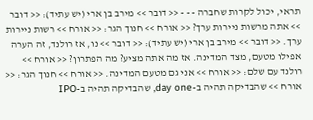תראי, יכול לקרות שחברה - - - << דובר >> מירב בן ארי (יש עתיד): << דובר >> אתה מרשות ניירות ערך? << אורח >> חנוך הגר: << אורח >> רשות ניירות ערך. << דובר >> מירב בן ארי (יש עתיד): << דובר >> נו, אז רולנד, זה הערה אפילו מטעם, מצד המדינה. אז מה אתה מציע? מה הפתרון? << אורח >> רולנד עם שלם: << אורח >> אני גם מטעם המדינה. << אורח >> חנוך הגר: << אורח >> שהבדיקה תהיה ב-day one, שהבדיקה תהיה ב-IPO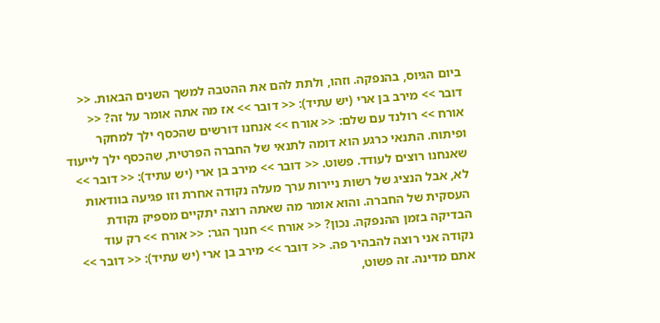ביום הגיוס, בהנפקה. וזהו, ולתת להם את ההטבה למשך השנים הבאות. << דובר >> מירב בן ארי (יש עתיד): << דובר >> אז מה אתה אומר על זה? << אורח >> רולנד עם שלם: << אורח >> אנחנו דורשים שהכסף ילך למחקר ופיתוח. התנאי כרגע הוא דומה לתנאי של החברה הפרטית, שהכסף ילך לייעוד שאנחנו רוצים לעודד. פשוט. << דובר >> מירב בן ארי (יש עתיד): << דובר >> לא, אבל הנציג של רשות ניירות ערך מעלה נקודה אחרת וזו פגיעה בוודאות העסקית של החברה. והוא אומר מה שאתה רוצה יתקיים מספיק נקודת הבדיקה בזמן ההנפקה. נכון? << אורח >> חנוך הגר: << אורח >> רק עוד נקודה אני רוצה להבהיר פה. << דובר >> מירב בן ארי (יש עתיד): << דובר >> אתם מדינה. זה פשוט,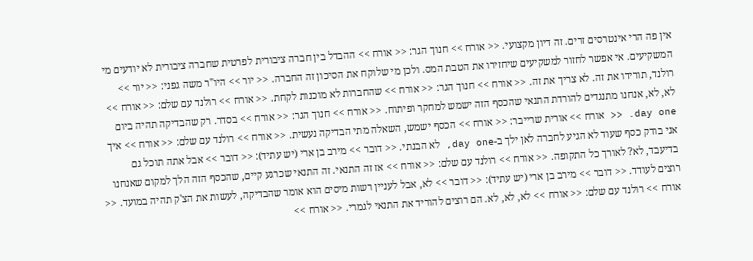אין פה הרי אינטרסים זרים. זה דיון מקצועי. << אורח >> חנוך הגר: << אורח >> ההבדל בין חברה ציבורית לפרטית שחברה ציבורית לא יודעים מי המשקיעים. אי אפשר לחזור למשקיעים שיחזירו את הטבת המס. ולכן מי שלוקח את הסיכון זה החברה. << יור >> היו"ר משה גפני: << יור >> רולנד, תורידו את זה. לא צריך את זה. << אורח >> חנוך הגר: << אורח >> שהחברות לא מוכנות לקחת. << אורח >> רולנד עם שלם: << אורח >> לא, לא, אנחנו מתנגדים להורדת התנאי שהכסף הזה ישמש למחקר ופיתוח. << אורח >> חנוך הגר: << אורח >> בסדר. רק שהבדיקה תהיה ביום day one. << אורח >> אורית שרייבר: << אורח >> הכסף ישמש, השאלה מתי הבדיקה נעשית. << אורח >> רולנד עם שלם: << אורח >> איך אני בודק כסף שעוד לא הגיע לחברה לאן ילך ב-day one, לא הבנתי. << דובר >> מירב בן ארי (יש עתיד): << דובר >> אבל אתה תוכל גם בדיעבד, לא? לאורך כל התקופה. << אורח >> רולנד עם שלם: << אורח >> אז זה התנאי. זה התנאי שכרגע קיים, שהכסף הזה הלך למקום שאנחנו רוצים לעודד. << דובר >> מירב בן ארי (יש עתיד): << דובר >> לא, אבל לעניין רשות מיסים הוא אומר שהבדיקה, לעשות את הצ'ק תהיה במועד. << אורח >> רולנד עם שלם: << אורח >> לא, לא, לא. הם רוצים להוריד את התנאי לגמרי. << אורח >>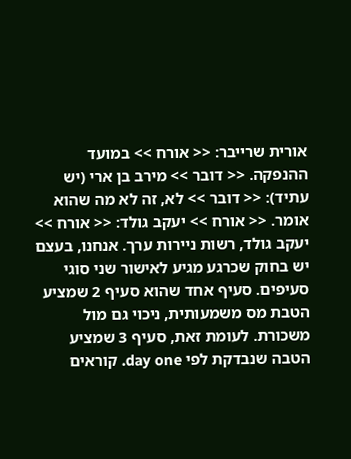אורית שרייבר: << אורח >> במועד ההנפקה. << דובר >> מירב בן ארי (יש עתיד): << דובר >> לא, זה לא מה שהוא אומר. << אורח >> יעקב גולד: << אורח >> יעקב גולד, רשות ניירות ערך. אנחנו, בעצם יש בחוק שכרגע מגיע לאישור שני סוגי סעיפים. סעיף אחד שהוא סעיף 2 שמציע הטבת מס משמעותית, ניכוי גם מול משכורת. לעומת זאת, סעיף 3 שמציע הטבה שנבדקת לפי day one. קוראים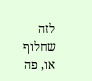לזה שחלוף או, פה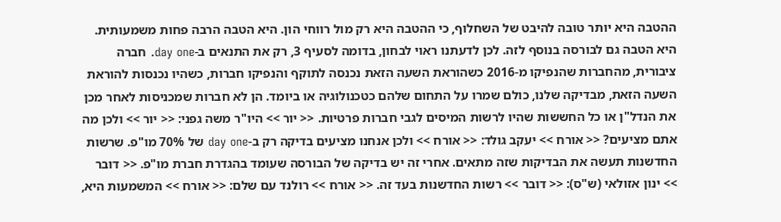ההטבה היא יותר טובה להיבט של השחלוף, כי ההטבה היא רק מול רווחי הון. היא הטבה הרבה פחות משמעותית. היא הטבה גם לבורסה בנוסף לזה. לכן לדעתנו ראוי לבחון, בדומה לסעיף 3, רק את התנאים ב-day one. חברה ציבורית, מהחברות שהנפיקו מ-2016 כשהוראת השעה הזאת נכנסה לתוקף והנפיקו חברות, כשהיו נכנסות להוראת השעה הזאת, מבדיקה שלנו, כולם שמרו על התחום שלהם כטכנולוגיה או ביומד. הן לא חברות שמכניסות לאחר מכן את הנדל"ן או כל החששות שהיו לרשות המיסים לגבי חברות פרטיות. << יור >> היו"ר משה גפני: << יור >> ולכן מה אתם מציעים? << אורח >> יעקב גולד: << אורח >> ולכן אנחנו מציעים בדיקה רק ב-day one של 70% מו"פ. שרשות החדשנות תעשה את הבדיקות שזה מתאים. אחרי זה יש בדיקה של הבורסה שעומד בהגדרת חברת מו"פ. << דובר >> ינון אזולאי (ש"ס): << דובר >> רשות החדשנות בעד זה. << אורח >> רולנד עם שלם: << אורח >> המשמעות היא,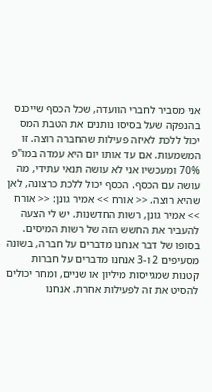אני מסביר לחברי הוועדה, שכל הכסף שייכנס בהנפקה שעל בסיסו נותנים את הטבת המס יכול ללכת לאיזה פעילות שהחברה רוצה. זו המשמעות. אם עד אותו יום היא עמדה במו"פ 70% ומעכשיו אני לא עושה תנאי עתידי, מה עושה עם הכסף. הכסף יכול ללכת כרצונה, לאן שהיא רוצה. << אורח >> אמיר גונן: << אורח >> אמיר גונן, רשות החדשנות. יש לי הצעה להעביר את החשש הזה של רשות המיסים. בסופו של דבר אנחנו מדברים על חברה, בשונה מסעיפים 2 ו-3 אנחנו מדברים על חברות קטנות שמגייסות מיליון או שניים, ומחר יכולים להסיט את זה לפעילות אחרת. אנחנו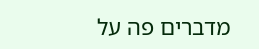מדברים פה על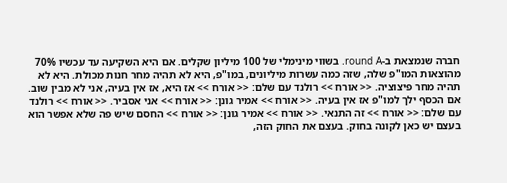חברה שנמצאת ב-round A. בשווי מינימלי של 100 מיליון שקלים. אם היא השקיעה עד עכשיו 70% מהוצאות המו"פ שלה, שזה כמה עשרות מיליונים, במו"פ, היא לא תהיה מחר חנות מכולת. היא לא תהיה מחר פיצוציה. << אורח >> רולנד עם שלם: << אורח >> אז היא, אז אין בעיה, אני לא מבין שוב. אם הכסף ילך למו"פ אז אין בעיה. << אורח >> אמיר גונן: << אורח >> אני אסביר. << אורח >> רולנד עם שלם: << אורח >> זה התנאי. << אורח >> אמיר גונן: << אורח >> החסם שיש פה שלא אפשר הוא בעצם יש כאן לקונה בחוק. בעצם את החוק הזה,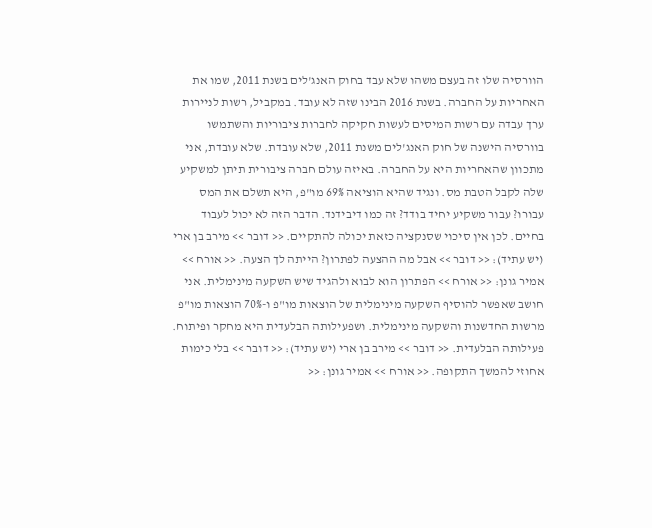הוורסיה שלו זה בעצם משהו שלא עבד בחוק האנג'לים בשנת 2011, שמו את האחריות על החברה. בשנת 2016 הבינו שזה לא עובד. במקביל, רשות לניירות ערך עבדה עם רשות המיסים לעשות חקיקה לחברות ציבוריות והשתמשו בוורסיה הישנה של חוק האנג'לים משנת 2011, שלא עובדת. שלא עובדת, אני מתכוון שהאחריות היא על החברה. באיזה עולם חברה ציבורית תיתן למשקיע שלה לקבל הטבת מס. ונגיד שהיא הוציאה 69% מו"פ, היא תשלם את המס עבורו? עבור משקיע יחיד בודד? זה כמו דיבידנד. הדבר הזה לא יכול לעבוד בחיים. לכן אין סיכוי שסנקציה כזאת יכולה להתקיים. << דובר >> מירב בן ארי (יש עתיד): << דובר >> אבל מה ההצעה לפתרון? הייתה לך הצעה. << אורח >> אמיר גונן: << אורח >> הפתרון הוא לבוא ולהגיד שיש השקעה מינימלית. אני חושב שאפשר להוסיף השקעה מינימלית של הוצאות מו"פ ו-70% הוצאות מו"פ מרשות החדשנות והשקעה מינימלית. ושפעילותה הבלעדית היא מחקר ופיתוח. פעילותה הבלעדית. << דובר >> מירב בן ארי (יש עתיד): << דובר >> בלי כימות אחוזי להמשך התקופה. << אורח >> אמיר גונן: <<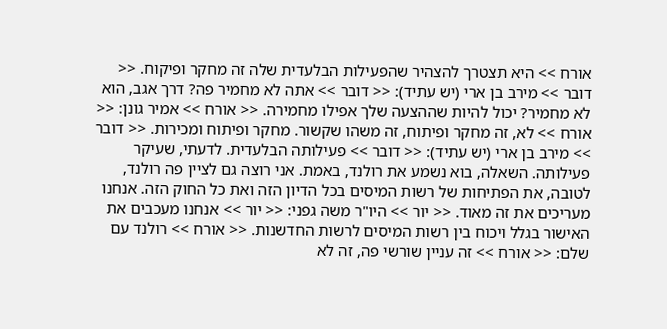אורח >> היא תצטרך להצהיר שהפעילות הבלעדית שלה זה מחקר ופיקוח. << דובר >> מירב בן ארי (יש עתיד): << דובר >> אתה לא מחמיר פה? דרך אגב, הוא לא מחמיר? יכול להיות שההצעה שלך אפילו מחמירה. << אורח >> אמיר גונן: << אורח >> לא, זה מחקר ופיתוח, זה משהו שקשור. מחקר ופיתוח ומכירות. << דובר >> מירב בן ארי (יש עתיד): << דובר >> פעילותה הבלעדית. לדעתי, שעיקר פעילותה. השאלה, בוא נשמע את רולנד, באמת. אני רוצה גם לציין פה רולנד, לטובה, את הפתיחות של רשות המיסים בכל הדיון הזה ואת כל החוק הזה. אנחנו מעריכים את זה מאוד. << יור >> היו"ר משה גפני: << יור >> אנחנו מעכבים את האישור בגלל ויכוח בין רשות המיסים לרשות החדשנות. << אורח >> רולנד עם שלם: << אורח >> זה עניין שורשי פה, זה לא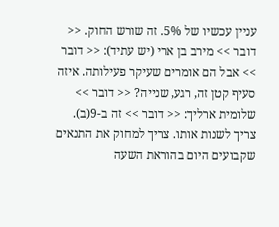עניין עכשיו של 5%. זה שורש החוק. << דובר >> מירב בן ארי (יש עתיד): << דובר >> אבל הם אומרים שעיקר פעילותה. איזה סעיף קטן זה, רגע, שנייה? << דובר >> שלומית ארליך: << דובר >> זה ב-9(ב). צריך לשנות אותו. צריך למחוק את התנאים שקבועים היום בהוראת השעה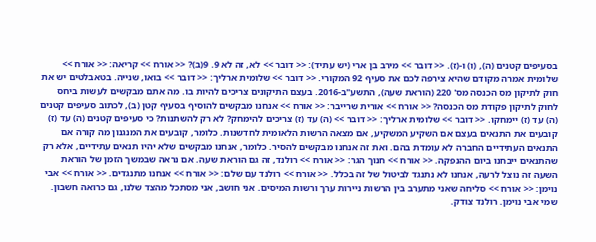בסעיפים קטנים (ה), (ו) ו-(ז). << דובר >> מירב בן ארי (יש עתיד): << דובר >> לא, זה לא 9. 9(ב)? << אורח >> קריאה: << אורח >> שלומית אמרה מקודם שהיא צירפה לכם את סעיף 92 המקורי. << דובר >> שלומית ארליך: << דובר >> בואו, שנייה. בטאבלטים יש את חוק לתיקון מס הכנסה מס' 220 (הוראת שעה), התשע"ב-2016. בעצם התיקונים צריכים להיות בו. מה אתם מבקשים לעשות ביחס לחוק לתיקון פקודת מס הכנסה? << אורח >> אורית שרייבר: << אורח >> אנחנו מבקשים להוסיף בסעיף קטן (ב), לכתוב סעיפים קטנים (ה) עד (ז) יימחקו. << דובר >> שלומית ארליך: << דובר >> (ה) עד (ז) צריכים להימחק? לא רק להשתנות? כי סעיפים קטנים (ה) עד (ז) קובעים את התנאים בעצם אם השקיע המשקיע, אם מצאה הרשות הלאומית לחדשנות. כלומר, קובעים את המנגנון מה קורה אם התנאים העתידיים החברה לא עומדת בהם. ואת זה אנחנו מבקשים להסיר. כלומר, אנחנו מבקשים שלא יהיו תנאים עתידיים, אלא רק שהתנאים ייבחנו ביום ההנפקה. << אורח >> חנוך הגר: << אורח >> רולנד, זה גם הוראת שעה. אם נראה שבמשך הזמן של הוראת השעה זה נוצל לרעה, אנחנו לא נתנגד לביטול של זה בכלל. << אורח >> רולנד עם שלם: << אורח >> אנחנו מתנגדים. << אורח >> אבי נוימן: << אורח >> סליחה שאני מתערב בין הרשות ניירות ערך ורשות המיסים. אני חושב, אני מסתכל מהצד שלנו, גם כרואה חשבון. שמי אבי נוימן. רולנד צודק.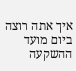איך אתה רוצה ביום מועד ההשקעה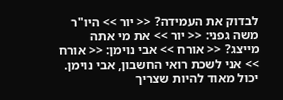לבדוק את העמידה? << יור >> היו"ר משה גפני: << יור >> את מי אתה מייצג? << אורח >> אבי נוימן: << אורח >> אני לשכת רואי החשבון, אבי נוימן. יכול מאוד להיות שצריך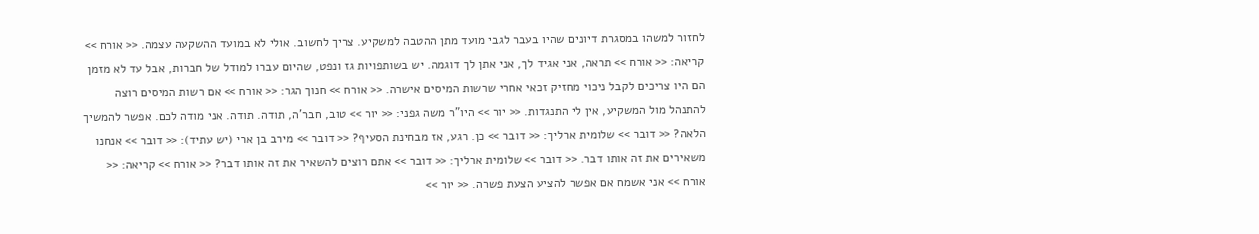לחזור למשהו במסגרת דיונים שהיו בעבר לגבי מועד מתן ההטבה למשקיע. צריך לחשוב. אולי לא במועד ההשקעה עצמה. << אורח >> קריאה: << אורח >> תראה, אני אגיד לך, אני אתן לך דוגמה. יש בשותפויות גז ונפט, שהיום עברו למודל של חברות, אבל עד לא מזמן הם היו צריכים לקבל ניכוי מחזיק זכאי אחרי שרשות המיסים אישרה. << אורח >> חנוך הגר: << אורח >> אם רשות המיסים רוצה להתנהל מול המשקיע, אין לי התנגדות. << יור >> היו"ר משה גפני: << יור >> טוב, חבר'ה, תודה. תודה. אני מודה לכם. אפשר להמשיך הלאה? << דובר >> שלומית ארליך: << דובר >> כן. רגע, אז מבחינת הסעיף? << דובר >> מירב בן ארי (יש עתיד): << דובר >> אנחנו משאירים את זה אותו דבר. << דובר >> שלומית ארליך: << דובר >> אתם רוצים להשאיר את זה אותו דבר? << אורח >> קריאה: << אורח >> אני אשמח אם אפשר להציע הצעת פשרה. << יור >>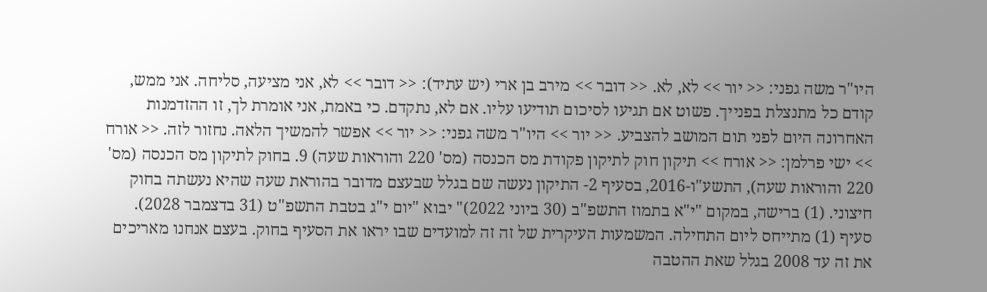היו"ר משה גפני: << יור >> לא, לא. << דובר >> מירב בן ארי (יש עתיד): << דובר >> לא, אני מציעה, סליחה. אני ממש, קודם כל מתנצלת בפנייך. פשוט אם תגיעו לסיכום תודיעו עליו. אם לא, נתקדם. כי באמת, אני אומרת לך, זו ההזדמנות האחרונה היום לפני תום המושב להצביע. << יור >> היו"ר משה גפני: << יור >> אפשר להמשיך הלאה. נחזור לזה. << אורח >> ישי פרלמן: << אורח >> תיקון חוק לתיקון פקודת מס הכנסה (מס' 220 והוראות שעה) 9. בחוק לתיקון מס הכנסה (מס' 220 והוראות שעה), התשע"ו-2016, בסעיף 2- התיקון נעשה שם בגלל שבעצם מדובר בהוראת שעה שהיא נעשתה בחוק חיצוני. (1) ברישה, במקום "י"א בתמוז התשפ"ב (30 ביוני 2022)" יבוא "יום י"ג בטבת התשפ"ט (31 בדצמבר 2028). סעיף (1) מתייחס ליום התחילה. המשמעות העיקרית של זה זה למועדים שבו יראו את הסעיף בחוק. בעצם אנחנו מאריכים את זה עד 2008 בגלל שאת ההטבה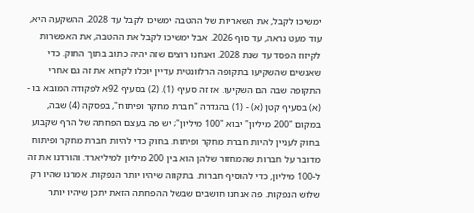ימשיכו לקבל, את השאריות של ההטבה ימשיכו לקבל עד 2028. ההשקעה היא, עוד מעט נראה, עד סוף 2026. אבל ימשיכו לקבל את ההטבה, את האפשרות לקיזוז הפסד עד שנת 2028. ואנחנו רוצים שזה יהיה כתוב בתוך החוק. כדי שאנשים שהשקיעו בתקופה הרלוונטית עדיין יוכלו לקרוא את זה גם אחרי התקופה שבה הם השקיעו. אז זה סעיף (1). (2) בסעיף 92א לפקודה המובא בו - (א) בסעיף קטן (א) - (1) בהגדרה "חברת מחקר ופיתוח", בפסקה (4) שבה, במקום "200 מיליון" יבוא "100 מיליון"; יש פה בעצם הפחתה של הרף שקבוע בחוק לעניין להיות חברת מחקר ופיתוח. בחוק כדי להיות חברת מחקר ופיתוח מדובר על חברות שהמחזור שלהן הוא בין 200 מיליון למיליארד. והורדנו את זה ל-100 מיליון, כדי להוסיף חברות. בתקווה שיהיו יותר הנפקות. אמרנו שהיו רק שלוש הנפקות. פה אנחנו חושבים שבשל ההפחתה הזאת יתכן שיהיו יותר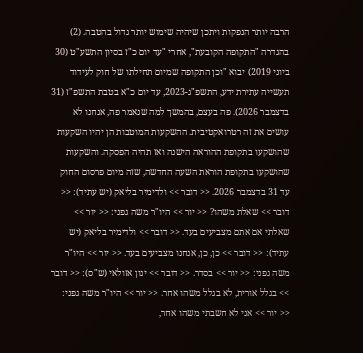הרבה יותר הנפקות ויתכן שיהיה שימוש יותר גדול בהטבה. (2) בהגדרה "התקופה הקובעת", אחרי "עד יום כ"ז בסיון התשע"ט (30 ביוני 2019) יבוא "וכן התקופה שמיום תחילתו של חוק לעידוד תעשייה עתירת ידע, התשפ"ג-2023, עד יום כ"א בטבת התשפ"ז (31 בדצמבר 2026). פה בעצם, בהמשך למה שנאמר פה, אנחנו לא עושים את זה רטרואקטיבית. ההשקעות המוטבות הן יהיו השקעות שהושקעו בתקופת ההוראה הישנה ואז תהיה הפסקה. והשקעות שהושקעו בתקופת הוראת השעה החדשה, שזה מיום פרסום החוק עד 31 בדצמבר 2026. << דובר >> ולדימיר בליאק (יש עתיד): << דובר >> שאלת משהו? << יור >> היו"ר משה גפני: << יור >> שאלתי אם אתם מצביעים בעד. << דובר >> ולדימיר בליאק (יש עתיד): << דובר >> כן, כן, אנחנו מצביעים בעד. << יור >> היו"ר משה גפני: << יור >> בסדר. << דובר >> ינון אזולאי (ש"ס): << דובר >> בגלל אורית, לא בגלל משהו אחר. << יור >> היו"ר משה גפני: << יור >> אני לא חשבתי משהו אחר,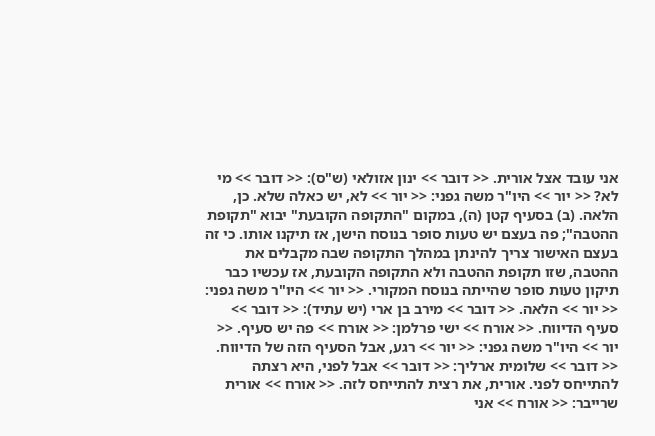אני עובד אצל אורית. << דובר >> ינון אזולאי (ש"ס): << דובר >> מי לא? << יור >> היו"ר משה גפני: << יור >> לא, יש כאלה שלא. כן, הלאה. (ב) בסעיף קטן (ה), במקום "התקופה הקובעת" יבוא "תקופת ההטבה"; פה בעצם יש טעות סופר בנוסח הישן, אז תיקנו אותו. כי זה בעצם האישור צריך להינתן במהלך התקופה שבה מקבלים את ההטבה, שזו תקופת ההטבה ולא התקופה הקובעת, אז עכשיו כבר תיקון טעות סופר שהייתה בנוסח המקורי. << יור >> היו"ר משה גפני: << יור >> הלאה. << דובר >> מירב בן ארי (יש עתיד): << דובר >> סעיף הדיווח. << אורח >> ישי פרלמן: << אורח >> פה יש סעיף. << יור >> היו"ר משה גפני: << יור >> רגע, אבל הסעיף הזה של הדיווח. << דובר >> שלומית ארליך: << דובר >> אבל לפני, היא רצתה להתייחס לפני. אורית, את רצית להתייחס לזה. << אורח >> אורית שרייבר: << אורח >> אני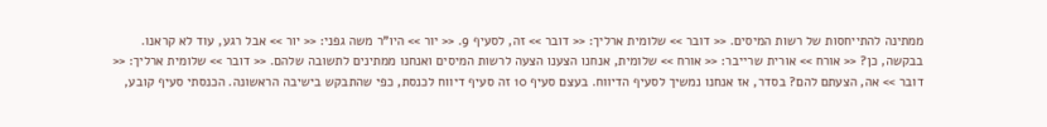ממתינה להתייחסות של רשות המיסים. << דובר >> שלומית ארליך: << דובר >> זה, לסעיף 9. << יור >> היו"ר משה גפני: << יור >> אבל רגע, עוד לא קראנו. בבקשה, כן? << אורח >> אורית שרייבר: << אורח >> שלומית, אנחנו הצענו הצעה לרשות המיסים ואנחנו ממתינים לתשובה שלהם. << דובר >> שלומית ארליך: << דובר >> אה, הצעתם להם? בסדר, אז אנחנו נמשיך לסעיף הדיווח. בעצם סעיף 10 זה סעיף דיווח לכנסת, כפי שהתבקש בישיבה הראשונה. הכנסתי סעיף קובע,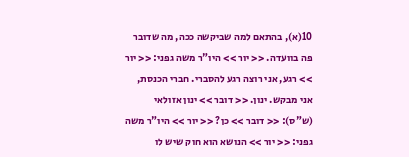10(א), בהתאם למה שביקשה ככה, מה שדובר פה בוועדה. << יור >> היו"ר משה גפני: << יור >> רגע, אני רוצה רגע להסברי. חברי הכנסת, אני מבקש. ינון. << דובר >> ינון אזולאי (ש"ס): << דובר >> כן? << יור >> היו"ר משה גפני: << יור >> הנושא הוא חוק שיש לו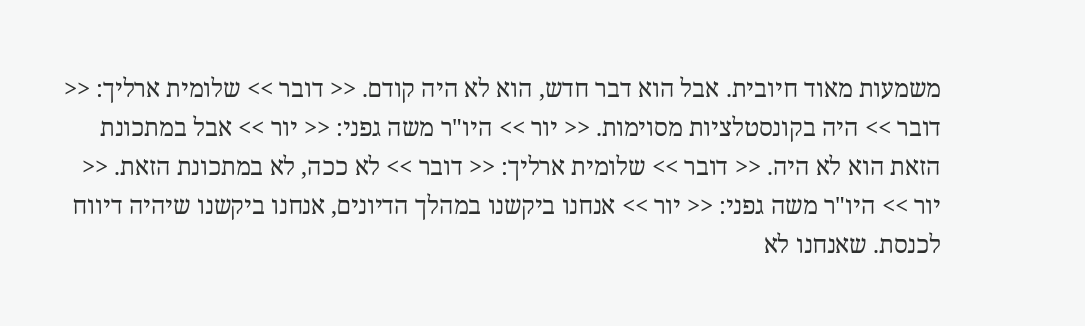משמעות מאוד חיובית. אבל הוא דבר חדש, הוא לא היה קודם. << דובר >> שלומית ארליך: << דובר >> היה בקונסטלציות מסוימות. << יור >> היו"ר משה גפני: << יור >> אבל במתכונת הזאת הוא לא היה. << דובר >> שלומית ארליך: << דובר >> לא ככה, לא במתכונת הזאת. << יור >> היו"ר משה גפני: << יור >> אנחנו ביקשנו במהלך הדיונים, אנחנו ביקשנו שיהיה דיווח לכנסת. שאנחנו לא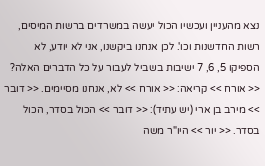נצא מהעניין ועכשיו הכול יעשה במשרדים ברשות המיסים, רשות החדשנות וכו'. לכן אנחנו ביקשנו, אני לא יודע, לא הספיקו 5, 6, 7 ישיבות בשביל לעבור על כל הדברים האלה? << אורח >> קריאה: << אורח >> לא, אנחנו מסיימים. << דובר >> מירב בן ארי (יש עתיד): << דובר >> הכול בסדר, הכול בסדר. << יור >> היו"ר משה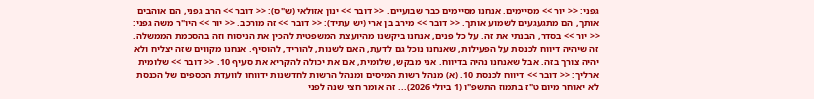גפני: << יור >> מסיימים. אנחנו מסיימים כבר שבועיים. << דובר >> ינון אזולאי (ש"ס): << דובר >> הרב גפני, הם אוהבים אותך, הם מתגעגעים לשמוע אותך. << דובר >> מירב בן ארי (יש עתיד): << דובר >> זה מורכב. << יור >> היו"ר משה גפני: << יור >> בסדר, הבנתי את זה. על כל פנים, אנחנו ביקשנו מהיועצת המשפטית להכין את הניסוח וזה בהסכמת הממשלה. זה שיהיה דיווח לכנסת על הפעילות, שאנחנו נוכל גם לדעת, האם לשנות, להוריד, להוסיף. אנחנו מקווים שזה יצליח ולא יהיה צורך בזה. אבל שאנחנו נהיה בדיווח. אני מבקש, שלומית, אם את יכולה להקריא את סעיף 10. << דובר >> שלומית ארליך: << דובר >> דיווח לכנסת 10. (א) מנהל רשות המיסים ומנהל הרשות לחדשנות ידווחו לוועדת הכספים של הכנסת לא יאוחר מיום ט"ז בתמוז התשפ"ו (1 ביולי 2026)... זה אומר חצי שנה לפני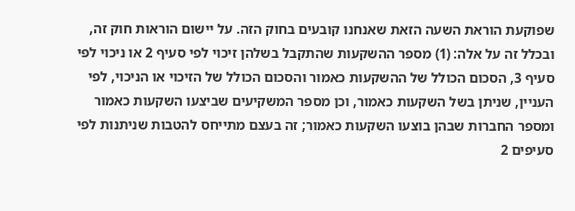שפוקעת הוראת השעה הזאת שאנחנו קובעים בחוק הזה. על יישום הוראות חוק זה, ובכלל זה על אלה: (1) מספר ההשקעות שהתקבל בשלהן זיכוי לפי סעיף 2 או ניכוי לפי סעיף 3, הסכום הכולל של ההשקעות כאמור והסכום הכולל של הזיכוי או הניכוי, לפי העניין, שניתן בשל השקעות כאמור, וכן מספר המשקיעים שביצעו השקעות כאמור ומספר החברות שבהן בוצעו השקעות כאמור; זה בעצם מתייחס להטבות שניתנות לפי סעיפים 2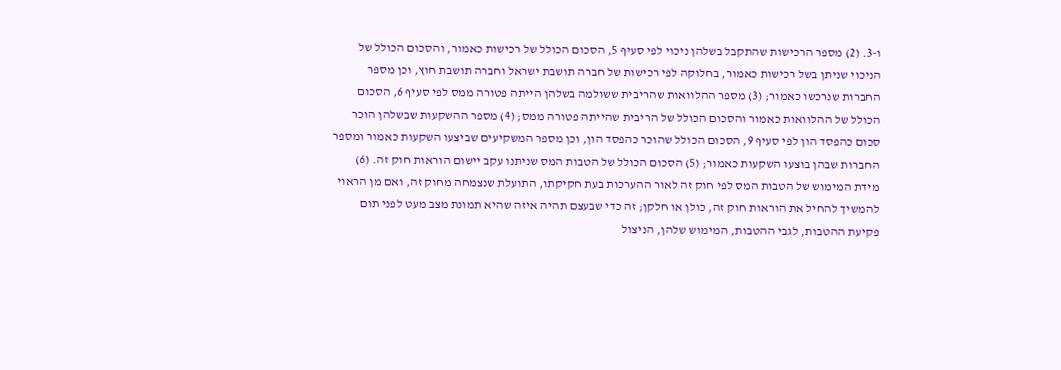ו-3. (2) מספר הרכישות שהתקבל בשלהן ניכוי לפי סעיף 5, הסכום הכולל של רכישות כאמור, והסכום הכולל של הניכוי שניתן בשל רכישות כאמור, בחלוקה לפי רכישות של חברה תושבת ישראל וחברה תושבת חוץ, וכן מספר החברות שנרכשו כאמור; (3) מספר ההלוואות שהריבית ששולמה בשלהן הייתה פטורה ממס לפי סעיף 6, הסכום הכולל של ההלוואות כאמור והסכום הכולל של הריבית שהייתה פטורה ממס; (4) מספר ההשקעות שבשלהן הוכר סכום כהפסד הון לפי סעיף 9, הסכום הכולל שהוכר כהפסד הון, וכן מספר המשקיעים שביצעו השקעות כאמור ומספר החברות שבהן בוצעו השקעות כאמור; (5) הסכום הכולל של הטבות המס שניתנו עקב יישום הוראות חוק זה. (6) מידת המימוש של הטבות המס לפי חוק זה לאור ההערכות בעת חקיקתו, התועלת שנצמחה מחוק זה, ואם מן הראוי להמשיך להחיל את הוראות חוק זה, כולן או חלקן; זה כדי שבעצם תהיה איזה שהיא תמונת מצב מעט לפני תום פקיעת ההטבות, לגבי ההטבות, המימוש שלהן, הניצול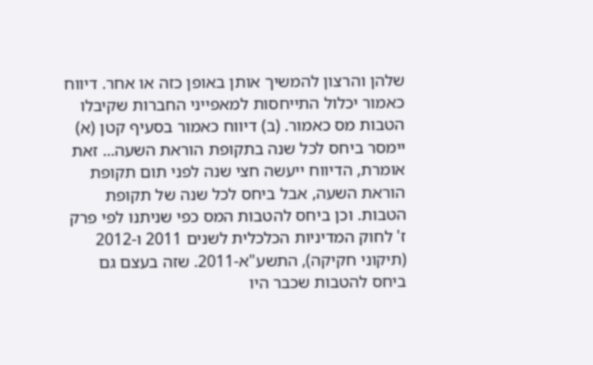שלהן והרצון להמשיך אותן באופן כזה או אחר. דיווח כאמור יכלול התייחסות למאפייני החברות שקיבלו הטבות מס כאמור. (ב) דיווח כאמור בסעיף קטן (א) יימסר ביחס לכל שנה בתקופת הוראת השעה... זאת אומרת, הדיווח ייעשה חצי שנה לפני תום תקופת הוראת השעה, אבל ביחס לכל שנה של תקופת הטבות. וכן ביחס להטבות המס כפי שניתנו לפי פרק ז' לחוק המדיניות הכלכלית לשנים 2011 ו-2012 (תיקוני חקיקה), התשע"א-2011. שזה בעצם גם ביחס להטבות שכבר היו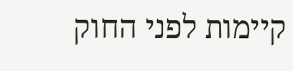קיימות לפני החוק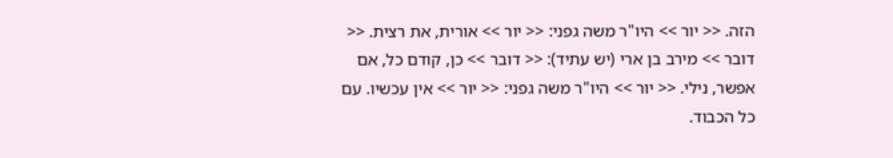הזה. << יור >> היו"ר משה גפני: << יור >> אורית, את רצית. << דובר >> מירב בן ארי (יש עתיד): << דובר >> כן, קודם כל, אם אפשר, נילי. << יור >> היו"ר משה גפני: << יור >> אין עכשיו. עם כל הכבוד.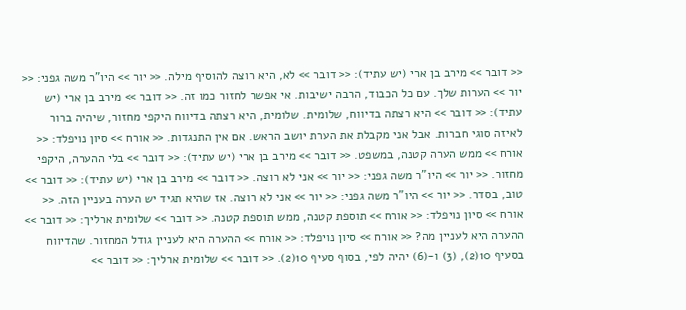<< דובר >> מירב בן ארי (יש עתיד): << דובר >> לא, היא רוצה להוסיף מילה. << יור >> היו"ר משה גפני: << יור >> הערות שלך. עם כל הכבוד, הרבה ישיבות. אי אפשר לחזור כמו זה. << דובר >> מירב בן ארי (יש עתיד): << דובר >> היא רצתה בדיווח, שלומית. שלומית, היא רצתה בדיווח היקפי מחזור, שיהיה ברור לאיזה סוגי חברות. אבל אני מקבלת את הערת יושב הראש. אם אין התנגדות. << אורח >> סיון נויפלד: << אורח >> ממש הערה קטנה, במשפט. << דובר >> מירב בן ארי (יש עתיד): << דובר >> בלי ההערה, היקפי מחזור. << יור >> היו"ר משה גפני: << יור >> אני לא רוצה. << דובר >> מירב בן ארי (יש עתיד): << דובר >> טוב, בסדר. << יור >> היו"ר משה גפני: << יור >> אני לא רוצה. אז שהיא תגיד יש הערה בעניין הזה. << אורח >> סיון נויפלד: << אורח >> תוספת קטנה, ממש תוספת קטנה. << דובר >> שלומית ארליך: << דובר >> ההערה היא לעניין מה? << אורח >> סיון נויפלד: << אורח >> ההערה היא לעניין גודל המחזור. שהדיווח בסעיף 10(2), (3) ו-(6) יהיה לפי, בסוף סעיף 10(2). << דובר >> שלומית ארליך: << דובר >>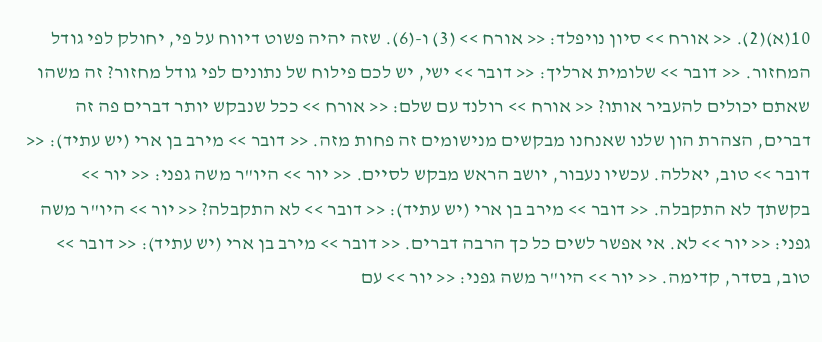10(א)(2). << אורח >> סיון נויפלד: << אורח >> (3) ו-(6). שזה יהיה פשוט דיווח על פי, יחולק לפי גודל המחזור. << דובר >> שלומית ארליך: << דובר >> ישי, יש לכם פילוח של נתונים לפי גודל מחזור? זה משהו שאתם יכולים להעביר אותו? << אורח >> רולנד עם שלם: << אורח >> ככל שנבקש יותר דברים פה זה דברים, הצהרת הון שלנו שאנחנו מבקשים מנישומים זה פחות מזה. << דובר >> מירב בן ארי (יש עתיד): << דובר >> טוב, יאללה. עכשיו נעבור, יושב הראש מבקש לסיים. << יור >> היו"ר משה גפני: << יור >> בקשתך לא התקבלה. << דובר >> מירב בן ארי (יש עתיד): << דובר >> לא התקבלה? << יור >> היו"ר משה גפני: << יור >> לא. אי אפשר לשים כל כך הרבה דברים. << דובר >> מירב בן ארי (יש עתיד): << דובר >> טוב, בסדר, קדימה. << יור >> היו"ר משה גפני: << יור >> עם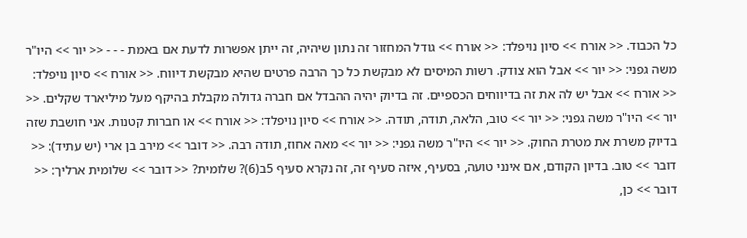כל הכבוד. << אורח >> סיון נויפלד: << אורח >> גודל המחזור זה נתון שיהיה, זה ייתן אפשרות לדעת אם באמת - - - << יור >> היו"ר משה גפני: << יור >> אבל הוא צודק. רשות המיסים לא מבקשת כל כך הרבה פרטים שהיא מבקשת דיווח. << אורח >> סיון נויפלד: << אורח >> אבל יש לה את זה בדיווחים הכספיים. זה בדיוק יהיה ההבדל אם חברה גדולה מקבלת בהיקף מעל מיליארד שקלים. << יור >> היו"ר משה גפני: << יור >> טוב, הלאה, תודה, תודה. << אורח >> סיון נויפלד: << אורח >> או חברות קטנות. אני חושבת שזה בדיוק משרת את מטרת החוק. << יור >> היו"ר משה גפני: << יור >> מאה אחוז, תודה רבה. << דובר >> מירב בן ארי (יש עתיד): << דובר >> טוב. בדיון הקודם, אם אינני טועה, בסעיף, איזה סעיף זה, זה נקרא סעיף 5ב(6)? שלומית? << דובר >> שלומית ארליך: << דובר >> כן,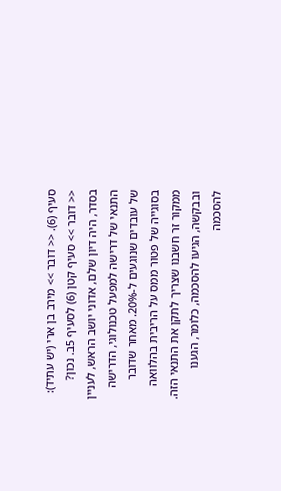סעיף (6). << דובר >> מירב בן ארי (יש עתיד): << דובר >> סעיף קטן (6) לסעיף 5ב. נכון? בסדר, היה דיון שלם, אדוני יושב הראש, לעניין התנאי של דרישה למפעל טכנולוגי, הדרישה של עובדים שנוגעים ל-20%. מאחר שדובר בסוגייה של פטור ממס על הריבית בהלוואה ממקור זר חשבנו שצריך לתקן את התנאי הזה. ובבקשה, הגיעו להסכמה, כלומר, הגענו להסכמה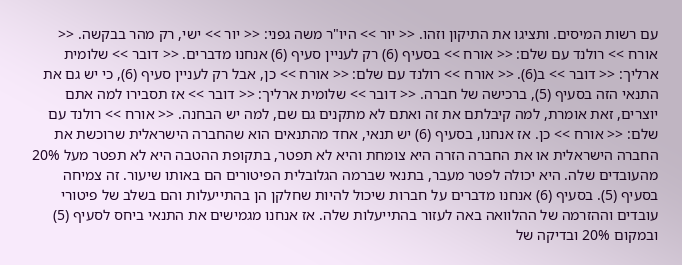עם רשות המיסים. ותציגו את התיקון וזהו. << יור >> היו"ר משה גפני: << יור >> ישי, רק מהר בבקשה. << אורח >> רולנד עם שלם: << אורח >> בסעיף (6) רק לעניין סעיף (6) אנחנו מדברים. << דובר >> שלומית ארליך: << דובר >> ב(6). << אורח >> רולנד עם שלם: << אורח >> כן, אבל רק לעניין סעיף (6), כי יש גם את התנאי הזה בסעיף (5), ברכישה של חברה. << דובר >> שלומית ארליך: << דובר >> אז תסבירו למה אתם יוצרים, זאת אומרת, למה קיבלתם את זה ואתם לא מתקנים גם שם, למה יש הבחנה. << אורח >> רולנד עם שלם: << אורח >> כן. אז אנחנו, בסעיף (6) יש תנאי, אחד מהתנאים הוא שהחברה הישראלית שרוכשת את החברה הישראלית או את החברה הזרה היא צומחת והיא לא תפטר, בתקופת ההטבה היא לא תפטר מעל 20% מהעובדים שלה. היא יכולה לפטר מעבר, בתנאי שברמה הגלובלית הפיטורים הם באותו שיעור. זה צמיחה בסעיף (5). בסעיף (6) אנחנו מדברים על חברות שיכול להיות שחלקן הן בהתייעלות והם בשלב של פיטורי עובדים וההזרמה של ההלוואה באה לעזור בהתייעלות שלה. אז אנחנו מגמישים את התנאי ביחס לסעיף (5) ובמקום 20% ובדיקה של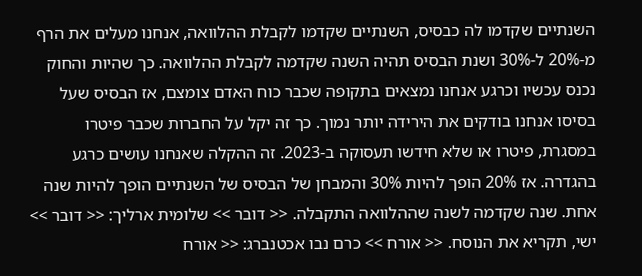השנתיים שקדמו לה כבסיס, השנתיים שקדמו לקבלת ההלוואה, אנחנו מעלים את הרף מ-20% ל-30% ושנת הבסיס תהיה השנה שקדמה לקבלת ההלוואה. כך שהיות והחוק נכנס עכשיו וכרגע אנחנו נמצאים בתקופה שכבר כוח האדם צומצם, אז הבסיס שעל בסיסו אנחנו בודקים את הירידה יותר נמוך. כך זה יקל על החברות שכבר פיטרו במסגרת, פיטרו או שלא חידשו תעסוקה ב-2023. זה ההקלה שאנחנו עושים כרגע בהגדרה. אז 20% הופך להיות 30% והמבחן של הבסיס של השנתיים הופך להיות שנה אחת. שנה שקדמה לשנה שההלוואה התקבלה. << דובר >> שלומית ארליך: << דובר >> ישי, תקריא את הנוסח. << אורח >> כרם נבו אכטנברג: << אורח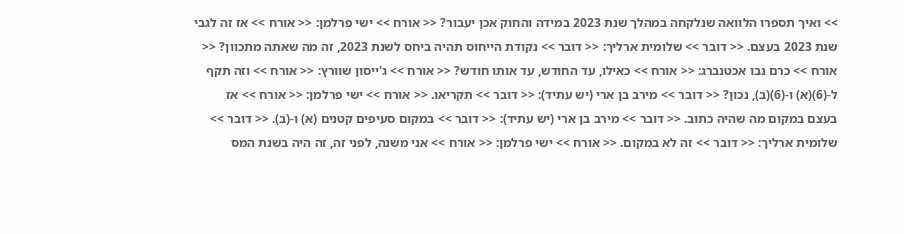>> ואיך תספרו הלוואה שנלקחה במהלך שנת 2023 במידה והחוק אכן יעבור? << אורח >> ישי פרלמן: << אורח >> אז זה לגבי שנת 2023 בעצם. << דובר >> שלומית ארליך: << דובר >> נקודת הייחוס תהיה ביחס לשנת 2023, זה מה שאתה מתכוון? << אורח >> כרם נבו אכטנברג: << אורח >> כאילו, עד החודש, עד אותו חודש? << אורח >> ג'ייסון שוורץ: << אורח >> וזה תקף ל-(6)(א) ו-(6)(ב), נכון? << דובר >> מירב בן ארי (יש עתיד): << דובר >> תקריאו. << אורח >> ישי פרלמן: << אורח >> אז בעצם במקום מה שהיה כתוב. << דובר >> מירב בן ארי (יש עתיד): << דובר >> במקום סעיפים קטנים (א) ו-(ב). << דובר >> שלומית ארליך: << דובר >> זה לא במקום. << אורח >> ישי פרלמן: << אורח >> אני משנה, לפני זה, זה היה בשנת המס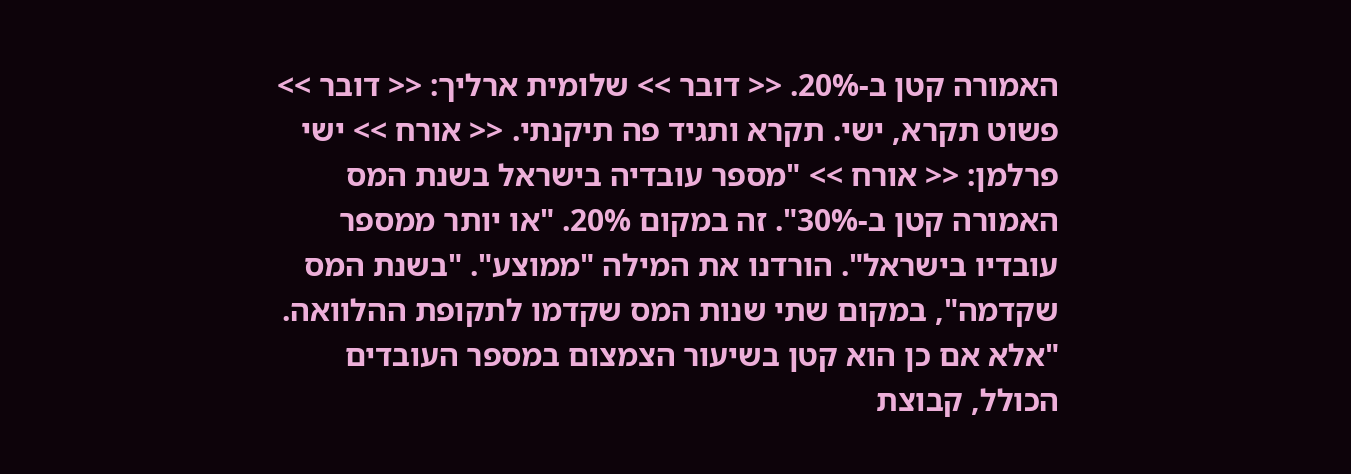האמורה קטן ב-20%. << דובר >> שלומית ארליך: << דובר >> פשוט תקרא, ישי. תקרא ותגיד פה תיקנתי. << אורח >> ישי פרלמן: << אורח >> "מספר עובדיה בישראל בשנת המס האמורה קטן ב-30%". זה במקום 20%. "או יותר ממספר עובדיו בישראל". הורדנו את המילה "ממוצע". "בשנת המס שקדמה", במקום שתי שנות המס שקדמו לתקופת ההלוואה. "אלא אם כן הוא קטן בשיעור הצמצום במספר העובדים הכולל, קבוצת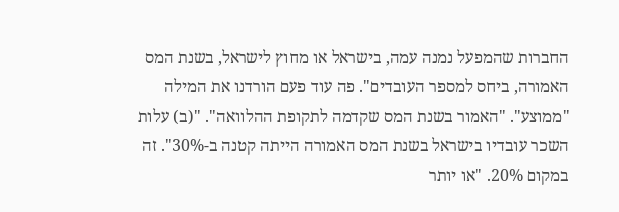החברות שהמפעל נמנה עמה, בישראל או מחוץ לישראל, בשנת המס האמורה, ביחס למספר העובדים". פה עוד פעם הורדנו את המילה "ממוצע". "האמור בשנת המס שקדמה לתקופת ההלוואה". "(ב) עלות השכר עובדיו בישראל בשנת המס האמורה הייתה קטנה ב-30%". זה במקום 20%. "או יותר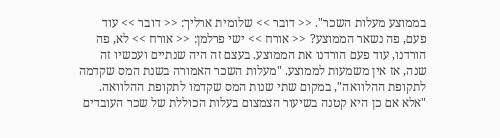בממוצע מעלות השכר". << דובר >> שלומית ארליך: << דובר >> עוד פעם, פה נשאר הממוצע? << אורח >> ישי פרלמן: << אורח >> לא, פה הורדנו, עוד פעם הורדנו את הממוצע. בעצם זה היה שנתיים ועכשיו זה שנה, אז אין משמעות לממוצע. "מעלות השכר האמורה בשנת המס שקדמה לתקופת ההלוואה", במקום שתי שנות המס שקדמו לתקופת ההלוואה. "אלא אם כן היא קטנה בשיעור הצמצום בעלות הכוללת של שכר העובדים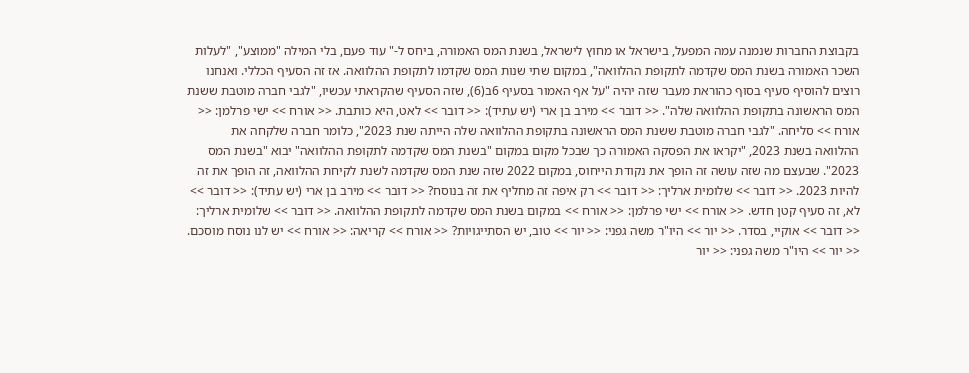בקבוצת החברות שנמנה עמה המפעל, בישראל או מחוץ לישראל, בשנת המס האמורה, ביחס ל-" עוד פעם, בלי המילה "ממוצע", "לעלות השכר האמורה בשנת המס שקדמה לתקופת ההלוואה", במקום שתי שנות המס שקדמו לתקופת ההלוואה. אז זה הסעיף הכללי. ואנחנו רוצים להוסיף סעיף בסוף כהוראת מעבר שזה יהיה "על אף האמור בסעיף 6ב(6), שזה הסעיף שהקראתי עכשיו, "לגבי חברה מוטבת ששנת המס הראשונה בתקופת ההלוואה שלה". << דובר >> מירב בן ארי (יש עתיד): << דובר >> לאט, היא כותבת. << אורח >> ישי פרלמן: << אורח >> סליחה. "לגבי חברה מוטבת ששנת המס הראשונה בתקופת ההלוואה שלה הייתה שנת 2023", כלומר חברה שלקחה את ההלוואה בשנת 2023, "יקראו את הפסקה האמורה כך שבכל מקום במקום "בשנת המס שקדמה לתקופת ההלוואה" יבוא "בשנת המס 2023". שבעצם מה שזה עושה זה הופך את נקודת הייחוס, במקום 2022 שזה שנת המס שקדמה לשנת לקיחת ההלוואה, זה הופך את זה להיות 2023. << דובר >> שלומית ארליך: << דובר >> רק איפה זה מחליף את זה בנוסח? << דובר >> מירב בן ארי (יש עתיד): << דובר >> לא, זה סעיף קטן חדש. << אורח >> ישי פרלמן: << אורח >> במקום בשנת המס שקדמה לתקופת ההלוואה. << דובר >> שלומית ארליך: << דובר >> אוקיי, בסדר. << יור >> היו"ר משה גפני: << יור >> טוב, יש הסתייגויות? << אורח >> קריאה: << אורח >> יש לנו נוסח מוסכם. << יור >> היו"ר משה גפני: << יור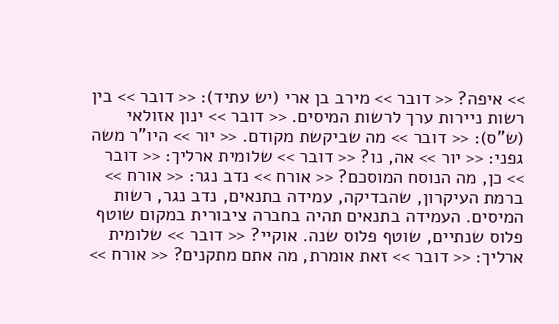>> איפה? << דובר >> מירב בן ארי (יש עתיד): << דובר >> בין רשות ניירות ערך לרשות המיסים. << דובר >> ינון אזולאי (ש"ס): << דובר >> מה שביקשת מקודם. << יור >> היו"ר משה גפני: << יור >> אה, נו? << דובר >> שלומית ארליך: << דובר >> כן, מה הנוסח המוסכם? << אורח >> נדב נגר: << אורח >> ברמת העיקרון, שהבדיקה, עמידה בתנאים, נדב נגר, רשות המיסים. העמידה בתנאים תהיה בחברה ציבורית במקום שוטף פלוס שנתיים, שוטף פלוס שנה. אוקיי? << דובר >> שלומית ארליך: << דובר >> זאת אומרת, מה אתם מתקנים? << אורח >>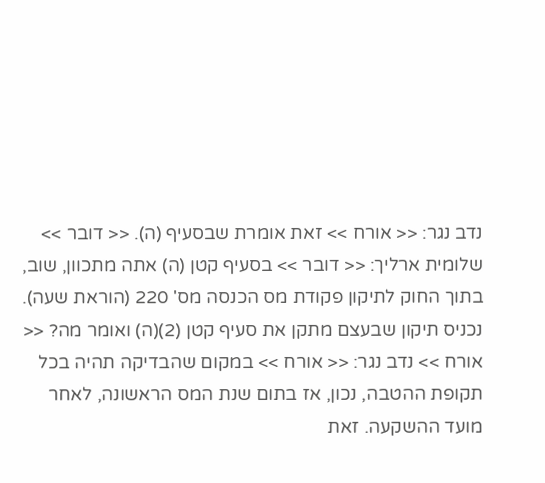נדב נגר: << אורח >> זאת אומרת שבסעיף (ה). << דובר >> שלומית ארליך: << דובר >> בסעיף קטן (ה) אתה מתכוון, שוב, בתוך החוק לתיקון פקודת מס הכנסה מס' 220 (הוראת שעה). נכניס תיקון שבעצם מתקן את סעיף קטן (2)(ה) ואומר מה? << אורח >> נדב נגר: << אורח >> במקום שהבדיקה תהיה בכל תקופת ההטבה, נכון, אז בתום שנת המס הראשונה, לאחר מועד ההשקעה. זאת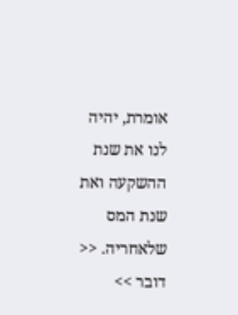אומרת, יהיה לנו את שנת ההשקעה ואת שנת המס שלאחריה. << דובר >>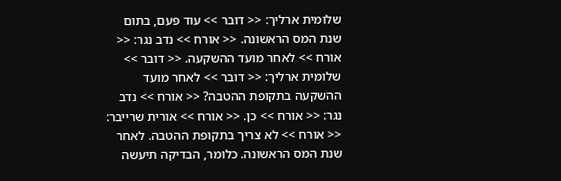שלומית ארליך: << דובר >> עוד פעם, בתום שנת המס הראשונה. << אורח >> נדב נגר: << אורח >> לאחר מועד ההשקעה. << דובר >> שלומית ארליך: << דובר >> לאחר מועד ההשקעה בתקופת ההטבה? << אורח >> נדב נגר: << אורח >> כן. << אורח >> אורית שרייבר: << אורח >> לא צריך בתקופת ההטבה. לאחר שנת המס הראשונה. כלומר, הבדיקה תיעשה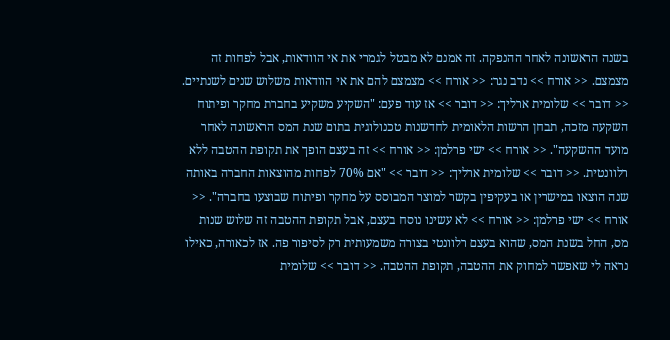בשנה הראשונה לאחר ההנפקה. זה אמנם לא מבטל לגמרי את אי הוודאות, אבל לפחות זה מצמצם. << אורח >> נדב נגר: << אורח >> מצמצם להם את אי הוודאות משלוש שנים לשנתיים. << דובר >> שלומית ארליך: << דובר >> אז עוד פעם: "השקיע משקיע בחברת מחקר ופיתוח השקעה מזכה, תבחן הרשות הלאומית לחדשנות טכנולוגית בתום שנת המס הראשונה לאחר מועד ההשקעה". << אורח >> ישי פרלמן: << אורח >> זה בעצם הופך את תקופת ההטבה ללא רלוונטית. << דובר >> שלומית ארליך: << דובר >> "אם 70% לפחות מהוצאות החברה באותה שנה הוצאו במישרין או בעקיפין בקשר למוצר המבוסס על מחקר ופיתוח שבוצעו בחברה". << אורח >> ישי פרלמן: << אורח >> לא עשינו נוסח בעצם, אבל תקופת ההטבה זה שלוש שנות מס, החל בשנת המס, שהוא בעצם רלוונטי בצורה משמעותית רק לסיפור פה. אז לכאורה, כאילו נראה לי שאפשר למחוק את ההטבה, תקופת ההטבה. << דובר >> שלומית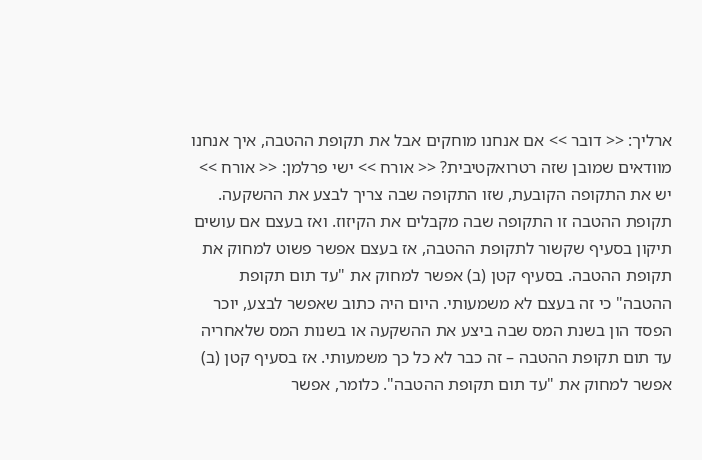ארליך: << דובר >> אם אנחנו מוחקים אבל את תקופת ההטבה, איך אנחנו מוודאים שמובן שזה רטרואקטיבית? << אורח >> ישי פרלמן: << אורח >> יש את התקופה הקובעת, שזו התקופה שבה צריך לבצע את ההשקעה. תקופת ההטבה זו התקופה שבה מקבלים את הקיזוז. ואז בעצם אם עושים תיקון בסעיף שקשור לתקופת ההטבה, אז בעצם אפשר פשוט למחוק את תקופת ההטבה. בסעיף קטן (ב) אפשר למחוק את "עד תום תקופת ההטבה" כי זה בעצם לא משמעותי. היום היה כתוב שאפשר לבצע, יוכר הפסד הון בשנת המס שבה ביצע את ההשקעה או בשנות המס שלאחריה עד תום תקופת ההטבה – זה כבר לא כל כך משמעותי. אז בסעיף קטן (ב) אפשר למחוק את "עד תום תקופת ההטבה". כלומר, אפשר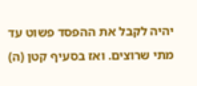יהיה לקבל את ההפסד פשוט עד מתי שרוצים. ואז בסעיף קטן (ה)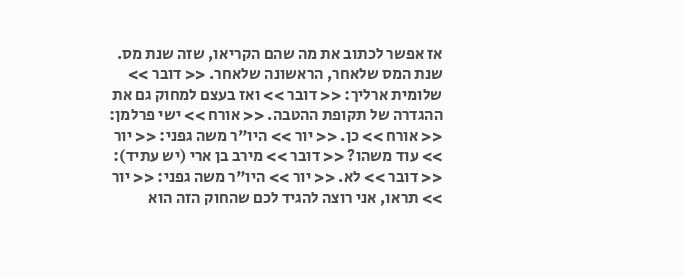אז אפשר לכתוב את מה שהם הקריאו, שזה שנת מס. שנת המס שלאחר, הראשונה שלאחר. << דובר >> שלומית ארליך: << דובר >> ואז בעצם למחוק גם את ההגדרה של תקופת ההטבה. << אורח >> ישי פרלמן: << אורח >> כן. << יור >> היו"ר משה גפני: << יור >> עוד משהו? << דובר >> מירב בן ארי (יש עתיד): << דובר >> לא. << יור >> היו"ר משה גפני: << יור >> תראו, אני רוצה להגיד לכם שהחוק הזה הוא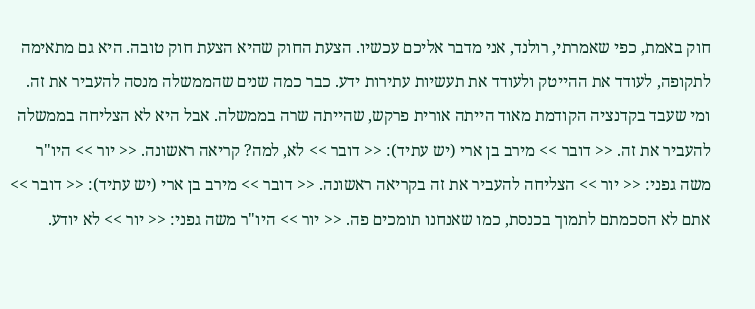חוק באמת, כפי שאמרתי, רולנד, אני מדבר אליכם עכשיו. הצעת החוק שהיא הצעת חוק טובה. היא גם מתאימה לתקופה, לעודד את ההייטק ולעודד את תעשיות עתירות ידע. כבר כמה שנים שהממשלה מנסה להעביר את זה. ומי שעבד בקדנציה הקודמת מאוד הייתה אורית פרקש, שהייתה שרה בממשלה. אבל היא לא הצליחה בממשלה להעביר את זה. << דובר >> מירב בן ארי (יש עתיד): << דובר >> לא, למה? קריאה ראשונה. << יור >> היו"ר משה גפני: << יור >> הצליחה להעביר את זה בקריאה ראשונה. << דובר >> מירב בן ארי (יש עתיד): << דובר >> אתם לא הסכמתם לתמוך בכנסת, כמו שאנחנו תומכים פה. << יור >> היו"ר משה גפני: << יור >> לא יודע.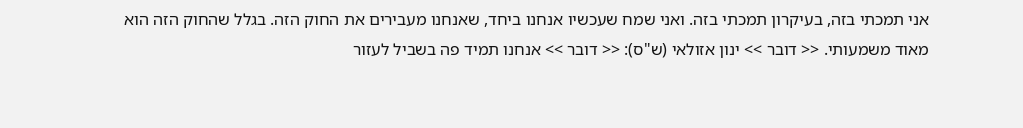אני תמכתי בזה, בעיקרון תמכתי בזה. ואני שמח שעכשיו אנחנו ביחד, שאנחנו מעבירים את החוק הזה. בגלל שהחוק הזה הוא מאוד משמעותי. << דובר >> ינון אזולאי (ש"ס): << דובר >> אנחנו תמיד פה בשביל לעזור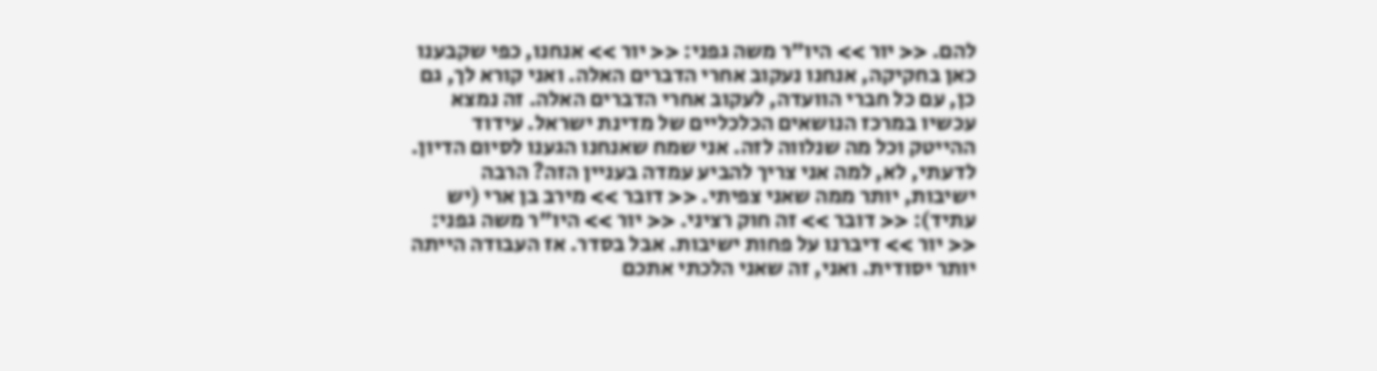להם. << יור >> היו"ר משה גפני: << יור >> אנחנו, כפי שקבענו כאן בחקיקה, אנחנו נעקוב אחרי הדברים האלה. ואני קורא לך, גם כן, עם כל חברי הוועדה, לעקוב אחרי הדברים האלה. זה נמצא עכשיו במרכז הנושאים הכלכליים של מדינת ישראל. עידוד ההייטק וכל מה שנלווה לזה. אני שמח שאנחנו הגענו לסיום הדיון. לדעתי, לא, למה אני צריך להביע עמדה בעניין הזה? הרבה ישיבות, יותר ממה שאני צפיתי. << דובר >> מירב בן ארי (יש עתיד): << דובר >> זה חוק רציני. << יור >> היו"ר משה גפני: << יור >> דיברנו על פחות ישיבות. אבל בסדר. אז העבודה הייתה יותר יסודית. ואני, זה שאני הלכתי אתכם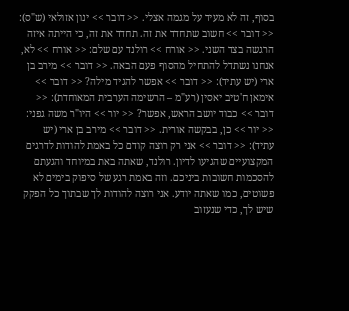בסוף, זה לא מעיד על מגמה אצלי. << דובר >> ינון אזולאי (ש"ס): << דובר >> חשוב שתחדד את זה. תחדד את זה, כי הייתה איזה הרגשה בצד השני. << אורח >> רולנד עם שלם: << אורח >> לא, אנחנו נשתדל להתחיל מהסוף פעם הבאה. << דובר >> מירב בן ארי (יש עתיד): << דובר >> אפשר להגיד מילה? << דובר >> אימאן ח'טיב יאסין (רע"מ – הרשימה הערבית המאוחדת): << דובר >> כבוד יושב הראש, אפשר? << יור >> היו"ר משה גפני: << יור >> כן, בבקשה אורית. << דובר >> מירב בן ארי (יש עתיד): << דובר >> אני רק רוצה קודם כל באמת להודות לדרגים המקצועיים שהגיעו לדיון. רולנד, שאתה באת במיוחד והגעתם להסכמות חשובות ביניכם. וזה באמת רגע של סיפוק בימים לא פשוטים, כמו שאתה יודע. אני רוצה להודות לך שבתוך כל הפקק שיש לך, כדי שנעזוב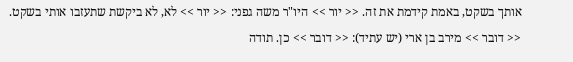אותך בשקט, באמת קידמת את זה. << יור >> היו"ר משה גפני: << יור >> לא, לא ביקשת שתעזבו אותי בשקט. << דובר >> מירב בן ארי (יש עתיד): << דובר >> כן. תודה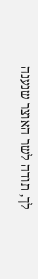לך, תודה לשר האוצר שנענה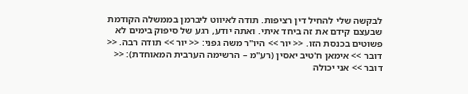לבקשה שלי להחיל דין רציפות. תודה לאיווט ליברמן בממשלה הקודמת שבעצם קידם את זה ביחד איתי. ואתה יודע, רגע של סיפוק בימים לא פשוטים בכנסת הזו. << יור >> היו"ר משה גפני: << יור >> תודה רבה. << דובר >> אימאן ח'טיב יאסין (רע"מ – הרשימה הערבית המאוחדת): << דובר >> אני יכולה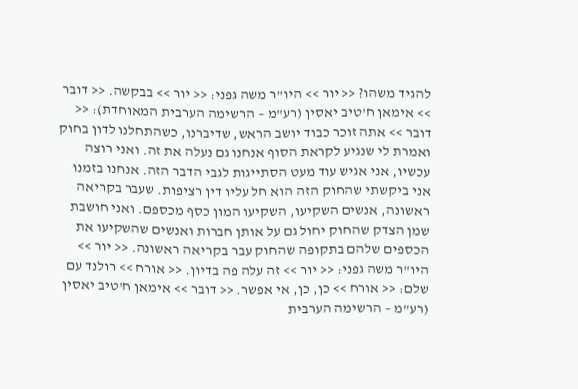להגיד משהו? << יור >> היו"ר משה גפני: << יור >> בבקשה. << דובר >> אימאן ח'טיב יאסין (רע"מ – הרשימה הערבית המאוחדת): << דובר >> אתה זוכר כבוד יושב הראש, שדיברנו, כשהתחלנו לדון בחוק ואמרת לי שנגיע לקראת הסוף אנחנו גם נעלה את זה. ואני רוצה עכשיו, אני אגיש עוד מעט הסתייגות לגבי הדבר הזה. אנחנו בזמנו אני ביקשתי שהחוק הזה הוא חל עליו דין רציפות. שעבר בקריאה ראשונה, אנשים השקיעו, השקיעו המון כסף מכספם. ואני חושבת שמן הצדק שהחוק יחול גם על אותן חברות ואנשים שהשקיעו את הכספים שלהם בתקופה שהחוק עבר בקריאה ראשונה. << יור >> היו"ר משה גפני: << יור >> זה עלה פה בדיון. << אורח >> רולנד עם שלם: << אורח >> כן, כן, אי אפשר. << דובר >> אימאן ח'טיב יאסין (רע"מ – הרשימה הערבית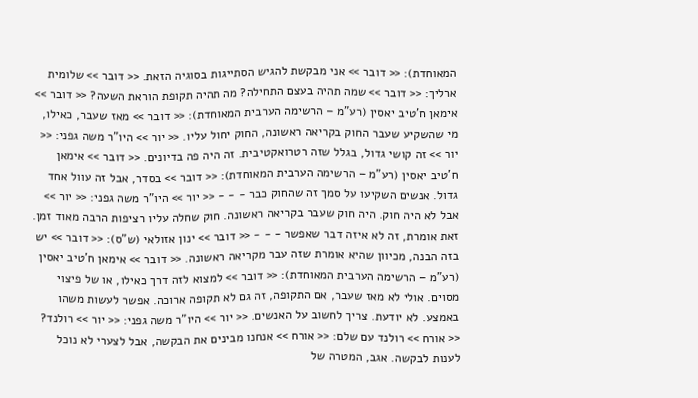המאוחדת): << דובר >> אני מבקשת להגיש הסתייגות בסוגיה הזאת. << דובר >> שלומית ארליך: << דובר >> שמה תהיה בעצם התחילה? מה תהיה תקופת הוראת השעה? << דובר >> אימאן ח'טיב יאסין (רע"מ – הרשימה הערבית המאוחדת): << דובר >> מאז שעבר, כאילו, מי שהשקיע שעבר החוק בקריאה ראשונה, החוק יחול עליו. << יור >> היו"ר משה גפני: << יור >> זה קושי גדול, בגלל שזה רטרואקטיבית. זה היה פה בדיונים. << דובר >> אימאן ח'טיב יאסין (רע"מ – הרשימה הערבית המאוחדת): << דובר >> בסדר, אבל זה עוול אחד גדול. אנשים השקיעו על סמך זה שהחוק כבר - - - << יור >> היו"ר משה גפני: << יור >> אבל לא היה חוק. היה חוק שעבר בקריאה ראשונה. חוק שחלה עליו רציפות הרבה מאוד זמן. זאת אומרת, זה לא איזה דבר שאפשר - - - << דובר >> ינון אזולאי (ש"ס): << דובר >> יש בזה הבנה, מכיוון שהיא אומרת שזה עבר מקריאה ראשונה. << דובר >> אימאן ח'טיב יאסין (רע"מ – הרשימה הערבית המאוחדת): << דובר >> למצוא לזה דרך כאילו, או של פיצוי מסוים. אולי לא מאז שעבר, אם התקופה, זה גם לא תקופה ארוכה. אפשר לעשות משהו באמצע. לא יודעת. צריך לחשוב על האנשים. << יור >> היו"ר משה גפני: << יור >> רולנד? << אורח >> רולנד עם שלם: << אורח >> אנחנו מבינים את הבקשה, אבל לצערי לא נוכל לענות לבקשה. אגב, המטרה של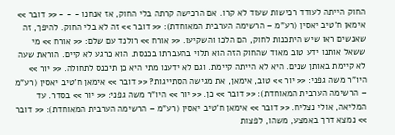החוק הייתה לעודד רכישות שעוד לא קרו. אם הרכישה קרתה בלי החוק, אז אנחנו - - - << דובר >> אימאן ח'טיב יאסין (רע"מ – הרשימה הערבית המאוחדת): << דובר >> זה לא בלי החוק. להיפך, זה שאנשים ראו שיש היתכנות לחוק, הם הלכו והשקיעו. << אורח >> רולנד עם שלם: << אורח >> מי ששאל אותנו ידע טוב מאוד שהחוק הזה הוא תלוי בהעברתו בכנסת. הוא כרגע לא קיים. הוראת שעה לא קיימת באותן שנים. היא לא הייתה קיימת. וגם לא ידענו מתי היא כן תיכנס לתחולה. << יור >> היו"ר משה גפני: << יור >> טוב, אימאן, את מגישה הסתייגות? << דובר >> אימאן ח'טיב יאסין (רע"מ – הרשימה הערבית המאוחדת): << דובר >> כן. << יור >> היו"ר משה גפני: << יור >> בסדר. עד המליאה, אולי נצליח. << דובר >> אימאן ח'טיב יאסין (רע"מ – הרשימה הערבית המאוחדת): << דובר >> נמצא דרך באמצע, משהו, לפצות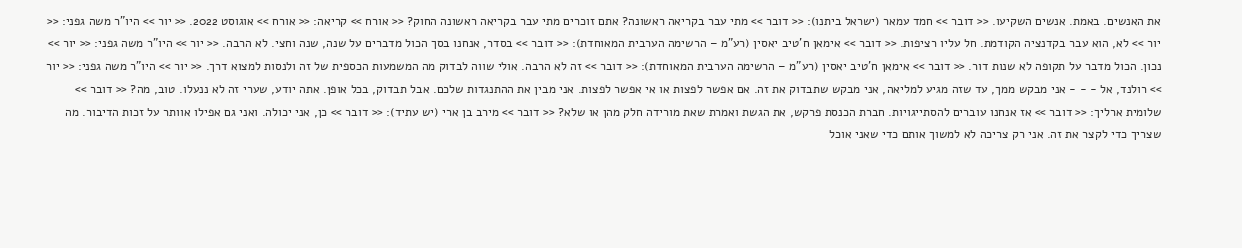את האנשים. באמת. אנשים השקיעו. << דובר >> חמד עמאר (ישראל ביתנו): << דובר >> מתי עבר בקריאה ראשונה? אתם זוכרים מתי עבר בקריאה ראשונה החוק? << אורח >> קריאה: << אורח >> אוגוסט 2022. << יור >> היו"ר משה גפני: << יור >> לא, הוא עבר בקדנציה הקודמת. חל עליו רציפות. << דובר >> אימאן ח'טיב יאסין (רע"מ – הרשימה הערבית המאוחדת): << דובר >> בסדר, אנחנו בסך הכול מדברים על שנה, שנה וחצי. לא הרבה. << יור >> היו"ר משה גפני: << יור >> נכון. הכול מדבר על תקופה לא שנות דור. << דובר >> אימאן ח'טיב יאסין (רע"מ – הרשימה הערבית המאוחדת): << דובר >> זה לא הרבה. אולי שווה לבדוק מה המשמעות הכספית של זה ולנסות למצוא דרך. << יור >> היו"ר משה גפני: << יור >> רולנד, אל - - - אני מבקש ממך, עד שזה מגיע למליאה, אני מבקש שתבדוק את זה. אם אפשר לפצות או אי אפשר לפצות. אני מבין את ההתנגדות שלכם. אבל תבדוק, בכל אופן. אתה יודע, שערי זה לא ננעלו. טוב, מה? << דובר >> שלומית ארליך: << דובר >> אז אנחנו עוברים להסתייגויות. חברת הכנסת פרקש, את הגשת ואמרת שאת מורידה חלק מהן או שלא? << דובר >> מירב בן ארי (יש עתיד): << דובר >> כן, אני יכולה. ואני גם אפילו אוותר על זכות הדיבור. מה שצריך כדי לקצר את זה. אני רק צריכה לא למשוך אותם כדי שאני אוכל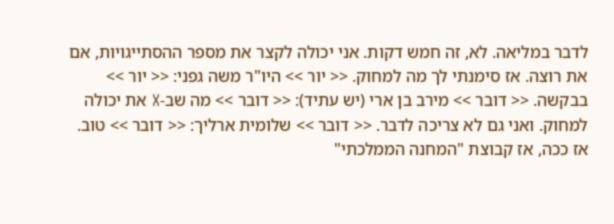לדבר במליאה. לא, זה חמש דקות. אני יכולה לקצר את מספר ההסתייגויות, אם את רוצה. אז סימנתי לך מה למחוק. << יור >> היו"ר משה גפני: << יור >> בבקשה. << דובר >> מירב בן ארי (יש עתיד): << דובר >> מה שב-X את יכולה למחוק. ואני גם לא צריכה לדבר. << דובר >> שלומית ארליך: << דובר >> טוב. אז ככה, אז קבוצת "המחנה הממלכתי"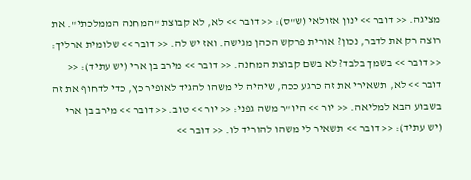מציגה. << דובר >> ינון אזולאי (ש"ס): << דובר >> לא, לא קבוצת "המחנה הממלכתי". את רוצה רק את לדבר, נכון? אורית פרקש הכהן מגישה. ואז יש לה. << דובר >> שלומית ארליך: << דובר >> בשמך בלבד? לא בשם קבוצת המחנה. << דובר >> מירב בן ארי (יש עתיד): << דובר >> לא, תשאירי את זה כרגע ככה, שיהיה לי משהו להגיד לאופיר כץ, כדי לדחוף את זה בשבוע הבא למליאה. << יור >> היו"ר משה גפני: << יור >> טוב. << דובר >> מירב בן ארי (יש עתיד): << דובר >> תשאיר לי משהו להוריד לו. << דובר >>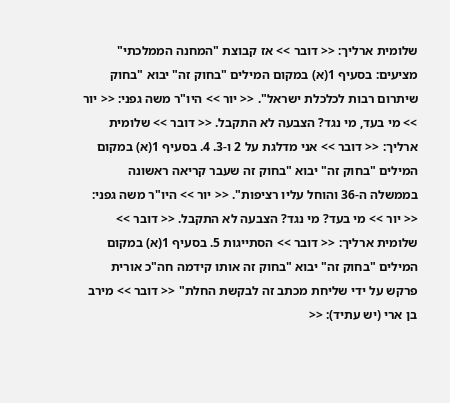שלומית ארליך: << דובר >> אז קבוצת "המחנה הממלכתי" מציעים: בסעיף 1(א) במקום המילים "בחוק זה" יבוא "בחוק שיתרום רבות לכלכלת ישראל". << יור >> היו"ר משה גפני: << יור >> מי בעד, מי נגד? הצבעה לא התקבל. << דובר >> שלומית ארליך: << דובר >> אני מדלגת על 2 ו-3. 4. בסעיף 1(א) במקום המילים "בחוק זה" יבוא "בחוק זה שעבר קריאה ראשונה בממשלה ה-36 והוחל עליו רציפות". << יור >> היו"ר משה גפני: << יור >> מי בעד? מי נגד? הצבעה לא התקבל. << דובר >> שלומית ארליך: << דובר >> הסתייגות 5. בסעיף 1(א) במקום המילים "בחוק זה" יבוא "בחוק זה אותו קידמה חה"כ אורית פרקש על ידי שליחת מכתב זה לבקשת החלת" << דובר >> מירב בן ארי (יש עתיד): <<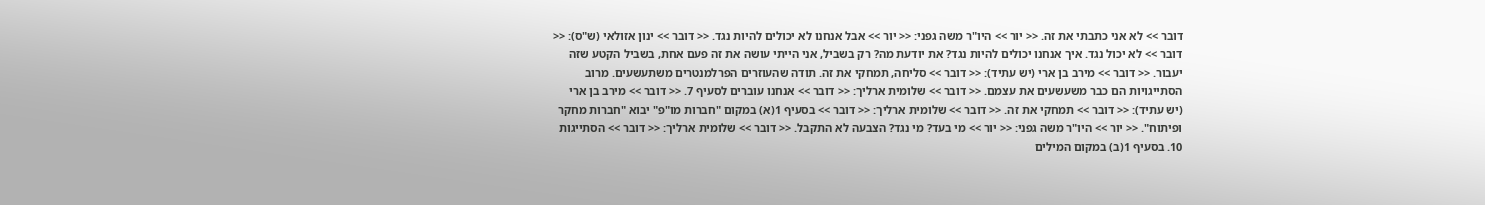דובר >> לא אני כתבתי את זה. << יור >> היו"ר משה גפני: << יור >> אבל אנחנו לא יכולים להיות נגד. << דובר >> ינון אזולאי (ש"ס): << דובר >> לא יכול נגד. איך אנחנו יכולים להיות נגד? את יודעת מה? רק בשביל, אני הייתי עושה את זה פעם אחת, בשביל הקטע שזה יעבור. << דובר >> מירב בן ארי (יש עתיד): << דובר >> סליחה, תמחקי את זה. תודה שהעוזרים הפרלמנטרים משתעשעים. מרוב הסתייגויות הם כבר משעשעים את עצמם. << דובר >> שלומית ארליך: << דובר >> אנחנו עוברים לסעיף 7. << דובר >> מירב בן ארי (יש עתיד): << דובר >> תמחקי את זה. << דובר >> שלומית ארליך: << דובר >> בסעיף 1(א) במקום "חברות מו"פ" יבוא "חברות מחקר ופיתוח". << יור >> היו"ר משה גפני: << יור >> מי בעד? מי נגד? הצבעה לא התקבל. << דובר >> שלומית ארליך: << דובר >> הסתייגות 10. בסעיף 1(ב) במקום המילים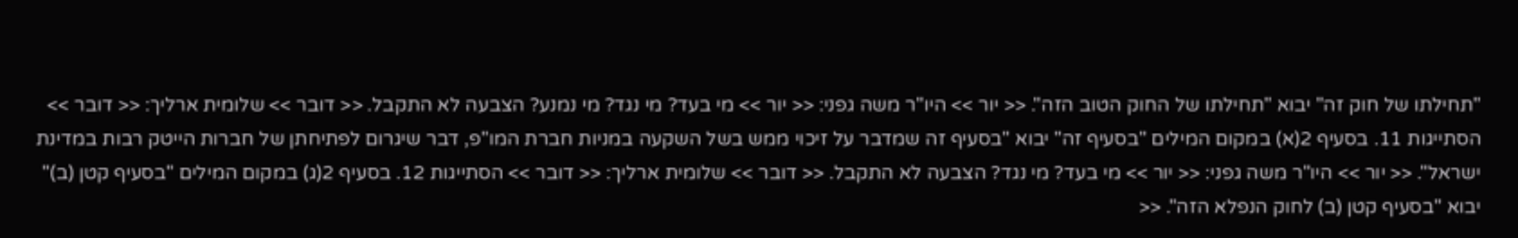"תחילתו של חוק זה" יבוא "תחילתו של החוק הטוב הזה". << יור >> היו"ר משה גפני: << יור >> מי בעד? מי נגד? מי נמנע? הצבעה לא התקבל. << דובר >> שלומית ארליך: << דובר >> הסתייגות 11. בסעיף 2(א) במקום המילים "בסעיף זה" יבוא "בסעיף זה שמדבר על זיכוי ממש בשל השקעה במניות חברת המו"פ, דבר שיגרום לפתיחתן של חברות הייטק רבות במדינת ישראל". << יור >> היו"ר משה גפני: << יור >> מי בעד? מי נגד? הצבעה לא התקבל. << דובר >> שלומית ארליך: << דובר >> הסתייגות 12. בסעיף 2(ג) במקום המילים "בסעיף קטן (ב)" יבוא "בסעיף קטן (ב) לחוק הנפלא הזה". <<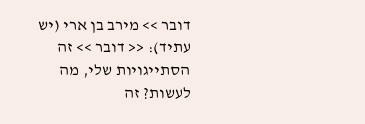דובר >> מירב בן ארי (יש עתיד): << דובר >> זה הסתייגויות שלי, מה לעשות? זה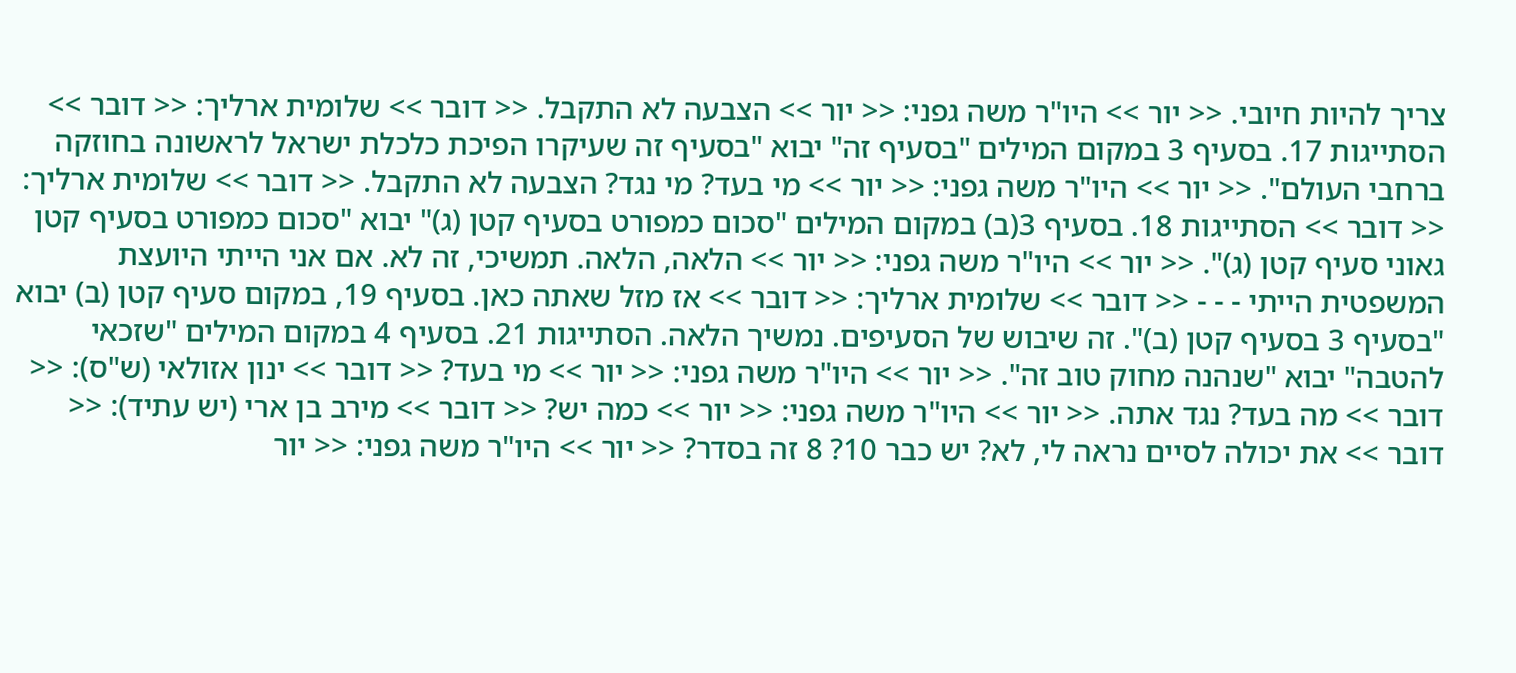צריך להיות חיובי. << יור >> היו"ר משה גפני: << יור >> הצבעה לא התקבל. << דובר >> שלומית ארליך: << דובר >> הסתייגות 17. בסעיף 3 במקום המילים "בסעיף זה" יבוא "בסעיף זה שעיקרו הפיכת כלכלת ישראל לראשונה בחוזקה ברחבי העולם". << יור >> היו"ר משה גפני: << יור >> מי בעד? מי נגד? הצבעה לא התקבל. << דובר >> שלומית ארליך: << דובר >> הסתייגות 18. בסעיף 3(ב) במקום המילים "סכום כמפורט בסעיף קטן (ג)" יבוא "סכום כמפורט בסעיף קטן גאוני סעיף קטן (ג)". << יור >> היו"ר משה גפני: << יור >> הלאה, הלאה. תמשיכי, זה לא. אם אני הייתי היועצת המשפטית הייתי - - - << דובר >> שלומית ארליך: << דובר >> אז מזל שאתה כאן. בסעיף 19, במקום סעיף קטן (ב) יבוא "בסעיף 3 בסעיף קטן (ב)". זה שיבוש של הסעיפים. נמשיך הלאה. הסתייגות 21. בסעיף 4 במקום המילים "שזכאי להטבה" יבוא "שנהנה מחוק טוב זה". << יור >> היו"ר משה גפני: << יור >> מי בעד? << דובר >> ינון אזולאי (ש"ס): << דובר >> מה בעד? נגד אתה. << יור >> היו"ר משה גפני: << יור >> כמה יש? << דובר >> מירב בן ארי (יש עתיד): << דובר >> את יכולה לסיים נראה לי, לא? יש כבר 10? 8 זה בסדר? << יור >> היו"ר משה גפני: << יור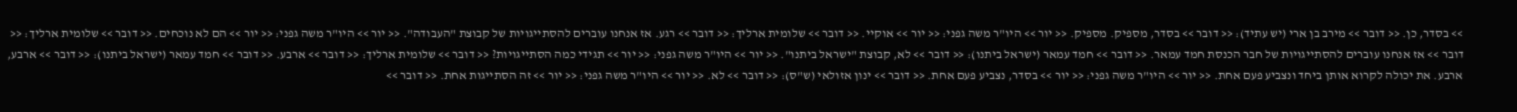>> בסדר, כן. << דובר >> מירב בן ארי (יש עתיד): << דובר >> בסדר, מספיק. מספיק. << יור >> היו"ר משה גפני: << יור >> אוקיי. << דובר >> שלומית ארליך: << דובר >> רגע. אז אנחנו עוברים להסתייגויות של קבוצת "העבודה". << יור >> היו"ר משה גפני: << יור >> הם לא נוכחים. << דובר >> שלומית ארליך: << דובר >> אז אנחנו עוברים להסתייגויות של חבר הכנסת חמד עמאר. << דובר >> חמד עמאר (ישראל ביתנו): << דובר >> לא, קבוצת "ישראל ביתנו". << יור >> היו"ר משה גפני: << יור >> תגידי כמה הסתייגויות? << דובר >> שלומית ארליך: << דובר >> ארבע. << דובר >> חמד עמאר (ישראל ביתנו): << דובר >> ארבע, ארבע. את יכולה לקרוא אותן ביחד ונצביע פעם אחת. << יור >> היו"ר משה גפני: << יור >> בסדר, נצביע פעם אחת. << דובר >> ינון אזולאי (ש"ס): << דובר >> לא. << יור >> היו"ר משה גפני: << יור >> זה הסתייגות אחת. << דובר >>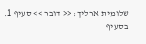שלומית ארליך: << דובר >> סעיף 1. בסעיף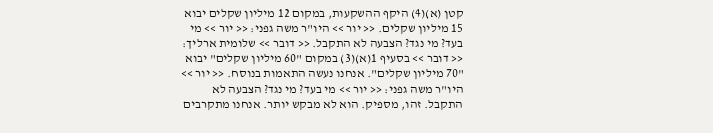קטן (א)(4) היקף ההשקעות, במקום 12 מיליון שקלים יבוא 15 מיליון שקלים. << יור >> היו"ר משה גפני: << יור >> מי בעד? מי נגד? הצבעה לא התקבל. << דובר >> שלומית ארליך: << דובר >> בסעיף 1(א)(3) במקום "60 מיליון שקלים" יבוא "70 מיליון שקלים". אנחנו נעשה התאמות בנוסח. << יור >> היו"ר משה גפני: << יור >> מי בעד? מי נגד? הצבעה לא התקבל. זהו, מספיק. הוא לא מבקש יותר. אנחנו מתקרבים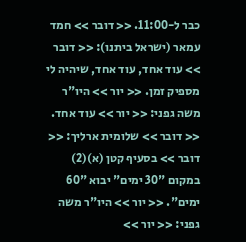כבר ל-11:00. << דובר >> חמד עמאר (ישראל ביתנו): << דובר >> עוד אחד, עוד אחד, שיהיה לי מספיק זמן. << יור >> היו"ר משה גפני: << יור >> עוד אחד. << דובר >> שלומית ארליך: << דובר >> בסעיף קטן (א)(2) במקום "30 ימים" יבוא "60 ימים". << יור >> היו"ר משה גפני: << יור >>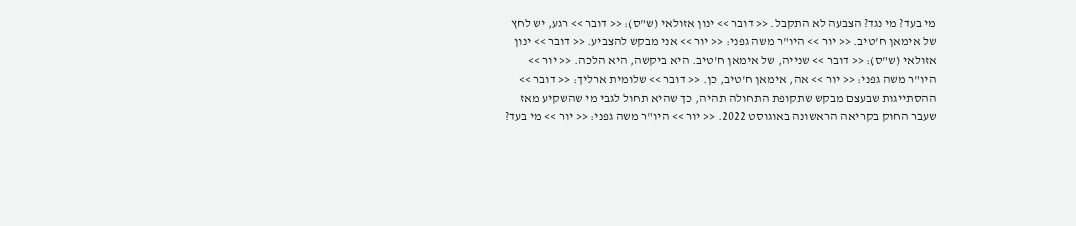מי בעד? מי נגד? הצבעה לא התקבל. << דובר >> ינון אזולאי (ש"ס): << דובר >> רגע, יש לחץ של אימאן ח'טיב. << יור >> היו"ר משה גפני: << יור >> אני מבקש להצביע. << דובר >> ינון אזולאי (ש"ס): << דובר >> שנייה, של אימאן ח'טיב. היא ביקשה, היא הלכה. << יור >> היו"ר משה גפני: << יור >> אה, אימאן ח'טיב, כן. << דובר >> שלומית ארליך: << דובר >> ההסתייגות שבעצם מבקש שתקופת התחולה תהיה, כך שהיא תחול לגבי מי שהשקיע מאז שעבר החוק בקריאה הראשונה באוגוסט 2022. << יור >> היו"ר משה גפני: << יור >> מי בעד?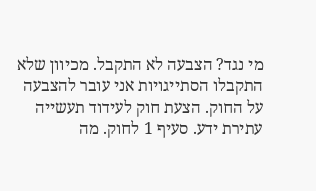מי נגד? הצבעה לא התקבל. מכיוון שלא התקבלו הסתייגויות אני עובר להצבעה על החוק. הצעת חוק לעידוד תעשייה עתירת ידע. סעיף 1 לחוק. מה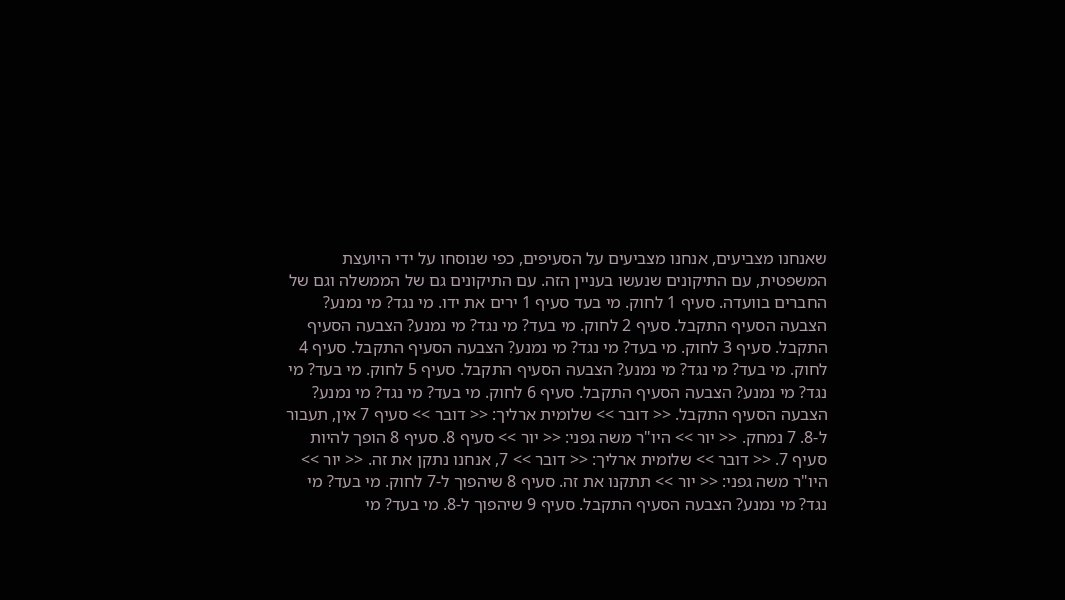שאנחנו מצביעים, אנחנו מצביעים על הסעיפים, כפי שנוסחו על ידי היועצת המשפטית, עם התיקונים שנעשו בעניין הזה. עם התיקונים גם של הממשלה וגם של החברים בוועדה. סעיף 1 לחוק. מי בעד סעיף 1 ירים את ידו. מי נגד? מי נמנע? הצבעה הסעיף התקבל. סעיף 2 לחוק. מי בעד? מי נגד? מי נמנע? הצבעה הסעיף התקבל. סעיף 3 לחוק. מי בעד? מי נגד? מי נמנע? הצבעה הסעיף התקבל. סעיף 4 לחוק. מי בעד? מי נגד? מי נמנע? הצבעה הסעיף התקבל. סעיף 5 לחוק. מי בעד? מי נגד? מי נמנע? הצבעה הסעיף התקבל. סעיף 6 לחוק. מי בעד? מי נגד? מי נמנע? הצבעה הסעיף התקבל. << דובר >> שלומית ארליך: << דובר >> סעיף 7 אין, תעבור ל-8. 7 נמחק. << יור >> היו"ר משה גפני: << יור >> סעיף 8. סעיף 8 הופך להיות סעיף 7. << דובר >> שלומית ארליך: << דובר >> 7, אנחנו נתקן את זה. << יור >> היו"ר משה גפני: << יור >> תתקנו את זה. סעיף 8 שיהפוך ל-7 לחוק. מי בעד? מי נגד? מי נמנע? הצבעה הסעיף התקבל. סעיף 9 שיהפוך ל-8. מי בעד? מי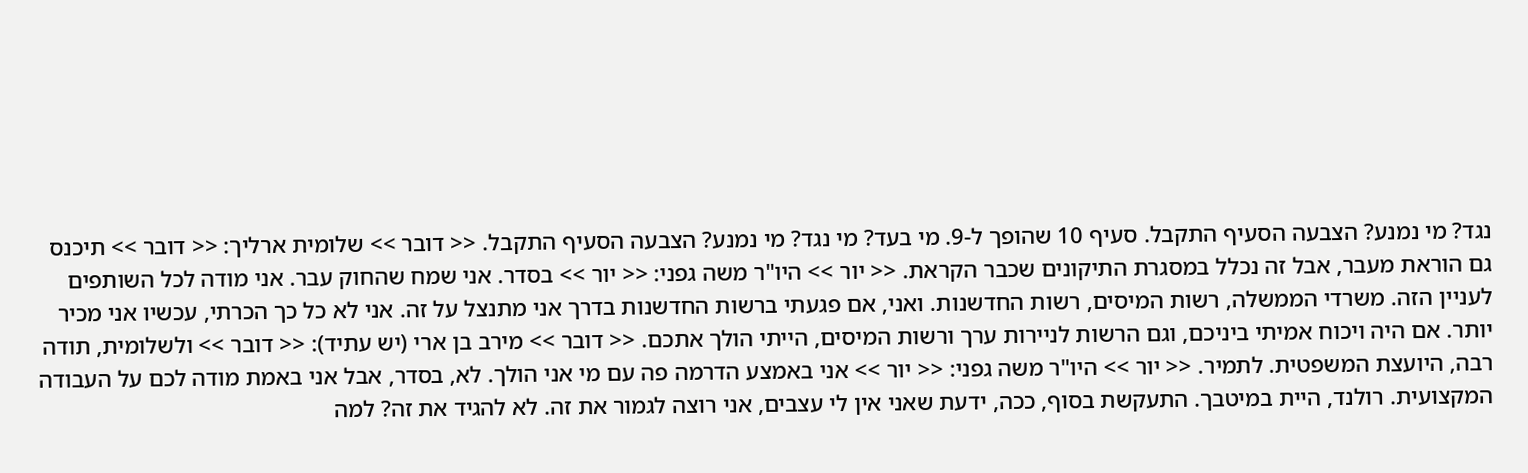נגד? מי נמנע? הצבעה הסעיף התקבל. סעיף 10 שהופך ל-9. מי בעד? מי נגד? מי נמנע? הצבעה הסעיף התקבל. << דובר >> שלומית ארליך: << דובר >> תיכנס גם הוראת מעבר, אבל זה נכלל במסגרת התיקונים שכבר הקראת. << יור >> היו"ר משה גפני: << יור >> בסדר. אני שמח שהחוק עבר. אני מודה לכל השותפים לעניין הזה. משרדי הממשלה, רשות המיסים, רשות החדשנות. ואני, אם פגעתי ברשות החדשנות בדרך אני מתנצל על זה. אני לא כל כך הכרתי, עכשיו אני מכיר יותר. אם היה ויכוח אמיתי ביניכם, וגם הרשות לניירות ערך ורשות המיסים, הייתי הולך אתכם. << דובר >> מירב בן ארי (יש עתיד): << דובר >> ולשלומית, תודה רבה, היועצת המשפטית. לתמיר. << יור >> היו"ר משה גפני: << יור >> אני באמצע הדרמה פה עם מי אני הולך. לא, בסדר, אבל אני באמת מודה לכם על העבודה המקצועית. רולנד, היית במיטבך. התעקשת בסוף, ככה, ידעת שאני אין לי עצבים, אני רוצה לגמור את זה. לא להגיד את זה? למה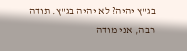בג"ץ יהיה? לא יהיה בג"ץ. תודה רבה, אני מודה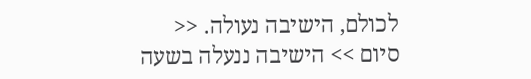לכולם, הישיבה נעולה. << סיום >> הישיבה ננעלה בשעה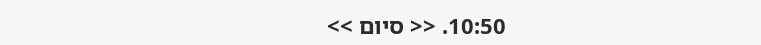10:50. << סיום >>